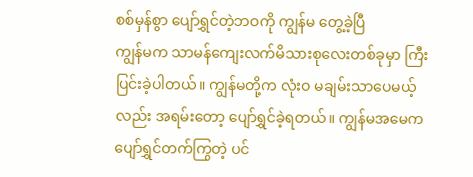စစ်မှန်စွာ ပျော်ရွှင်တဲ့ဘဝကို ကျွန်မ တွေ့ခဲ့ပြီ
ကျွန်မက သာမန်ကျေးလက်မိသားစုလေးတစ်ခုမှာ ကြီးပြင်းခဲ့ပါတယ်။ ကျွန်မတို့က လုံးဝ မချမ်းသာပေမယ့်လည်း အရမ်းတော့ ပျော်ရွှင်ခဲ့ရတယ်။ ကျွန်မအမေက ပျော်ရွှင်တက်ကြွတဲ့ ပင်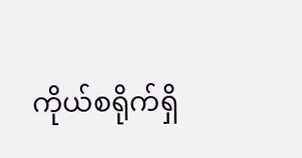ကိုယ်စရိုက်ရှိ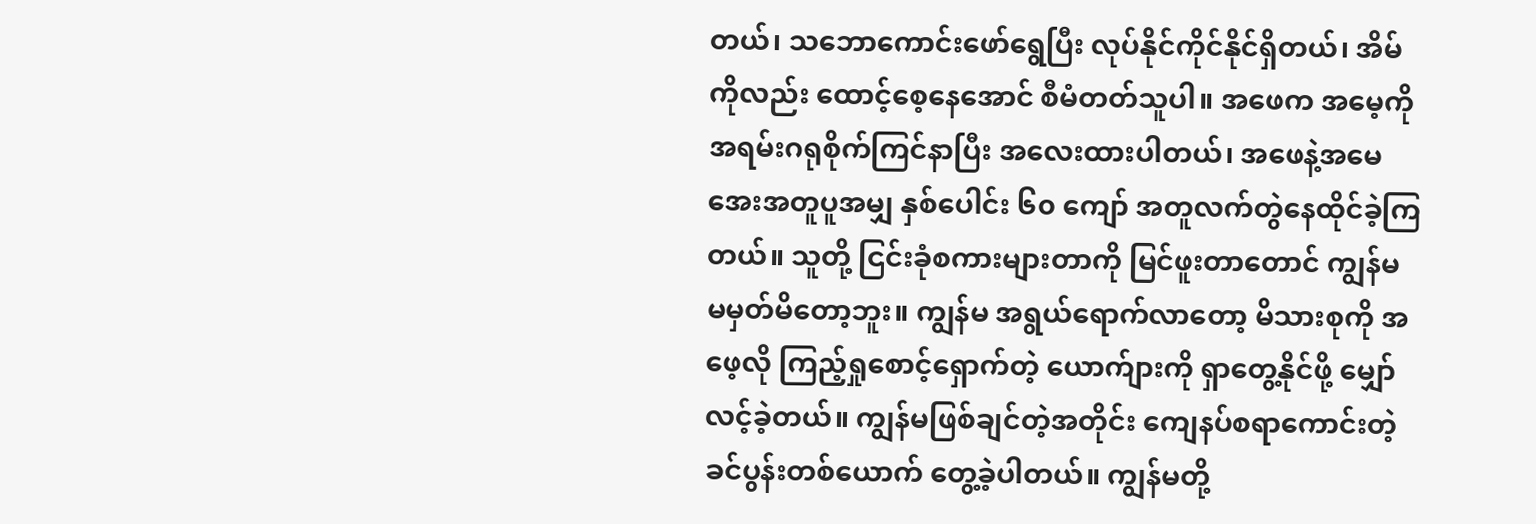တယ်၊ သဘောကောင်းဖော်ရွေပြီး လုပ်နိုင်ကိုင်နိုင်ရှိတယ်၊ အိမ်ကိုလည်း ထောင့်စေ့နေအောင် စီမံတတ်သူပါ။ အဖေက အမေ့ကို အရမ်းဂရုစိုက်ကြင်နာပြီး အလေးထားပါတယ်၊ အဖေနဲ့အမေ အေးအတူပူအမျှ နှစ်ပေါင်း ၆၀ ကျော် အတူလက်တွဲနေထိုင်ခဲ့ကြတယ်။ သူတို့ ငြင်းခုံစကားများတာကို မြင်ဖူးတာတောင် ကျွန်မ မမှတ်မိတော့ဘူး။ ကျွန်မ အရွယ်ရောက်လာတော့ မိသားစုကို အဖေ့လို ကြည့်ရှုစောင့်ရှောက်တဲ့ ယောက်ျားကို ရှာတွေ့နိုင်ဖို့ မျှော်လင့်ခဲ့တယ်။ ကျွန်မဖြစ်ချင်တဲ့အတိုင်း ကျေနပ်စရာကောင်းတဲ့ ခင်ပွန်းတစ်ယောက် တွေ့ခဲ့ပါတယ်။ ကျွန်မတို့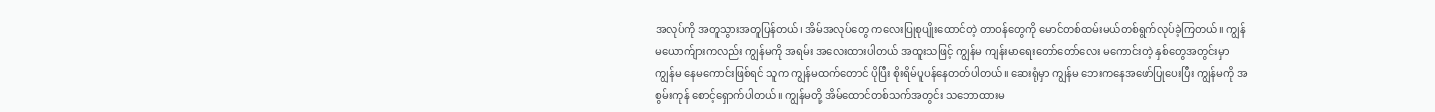အလုပ်ကို အတူသွားအတူပြန်တယ်၊ အိမ်အလုပ်တွေ ကလေးပြုစုပျိုးထောင်တဲ့ တာဝန်တွေကို မောင်တစ်ထမ်းမယ်တစ်ရွက်လုပ်ခဲ့ကြတယ်။ ကျွန်မယောက်ျားကလည်း ကျွန်မကို အရမ်း အလေးထားပါတယ် အထူးသဖြင့် ကျွန်မ ကျန်းမာရေးတော်တော်လေး မကောင်းတဲ့ နှစ်တွေအတွင်းမှာ ကျွန်မ နေမကောင်းဖြစ်ရင် သူက ကျွန်မထက်တောင် ပိုပြီး စိုးရိမ်ပူပန်နေတတ်ပါတယ်။ ဆေးရုံမှာ ကျွန်မ ဘေးကနေအဖော်ပြုပေးပြီး ကျွန်မကို အစွမ်းကုန် စောင့်ရှောက်ပါတယ်။ ကျွန်မတို့ အိမ်ထောင်တစ်သက်အတွင်း သဘောထားမ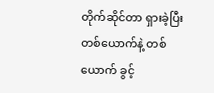တိုက်ဆိုင်တာ ရှားခဲ့ပြီး တစ်ယောက်နဲ့ တစ်ယောက် ခွင့်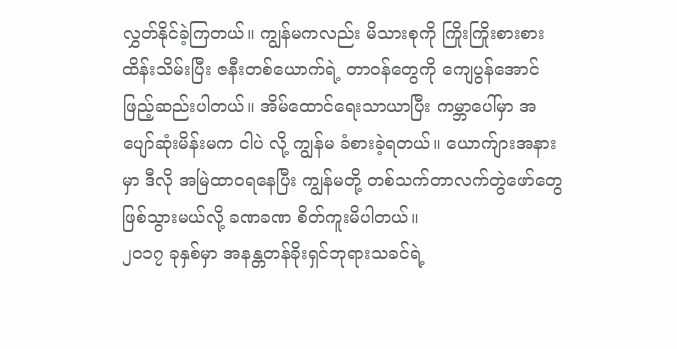လွှတ်နိုင်ခဲ့ကြတယ်။ ကျွန်မကလည်း မိသားစုကို ကြိုးကြိုးစားစား ထိန်းသိမ်းပြီး ဇနီးတစ်ယောက်ရဲ့ တာဝန်တွေကို ကျေပွန်အောင်ဖြည့်ဆည်းပါတယ်။ အိမ်ထောင်ရေးသာယာပြီး ကမ္ဘာပေါ်မှာ အပျော်ဆုံးမိန်းမက ငါပဲ လို့ ကျွန်မ ခံစားခဲ့ရတယ်။ ယောက်ျားအနားမှာ ဒီလို အမြဲထာဝရနေပြီး ကျွန်မတို့ တစ်သက်တာလက်တွဲဖော်တွေ ဖြစ်သွားမယ်လို့ ခဏခဏ စိတ်ကူးမိပါတယ်။
၂၀၁၇ ခုနှစ်မှာ အနန္တတန်ခိုးရှင်ဘုရားသခင်ရဲ့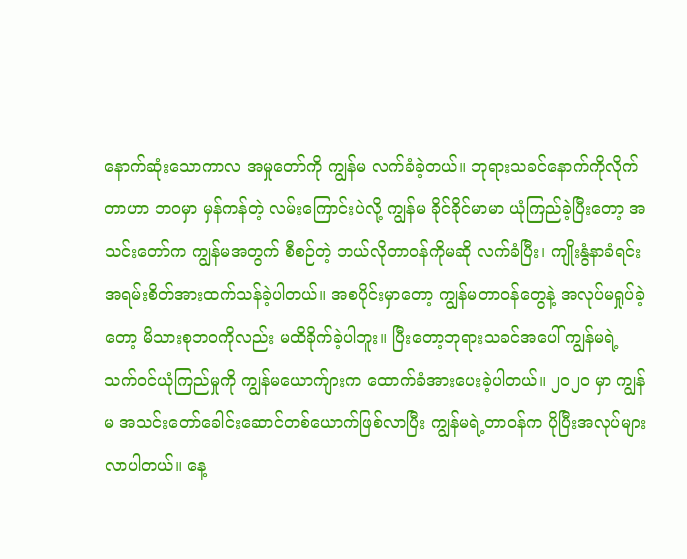နောက်ဆုံးသောကာလ အမှုတော်ကို ကျွန်မ လက်ခံခဲ့တယ်။ ဘုရားသခင်နောက်ကိုလိုက်တာဟာ ဘဝမှာ မှန်ကန်တဲ့ လမ်းကြောင်းပဲလို့ ကျွန်မ ခိုင်ခိုင်မာမာ ယုံကြည်ခဲ့ပြီးတော့ အသင်းတော်က ကျွန်မအတွက် စီစဉ်တဲ့ ဘယ်လိုတာဝန်ကိုမဆို လက်ခံပြီး၊ ကျိုးနွံနာခံရင်းအရမ်းစိတ်အားထက်သန်ခဲ့ပါတယ်။ အစပိုင်းမှာတော့ ကျွန်မတာဝန်တွေနဲ့ အလုပ်မရှုပ်ခဲ့တော့ မိသားစုဘဝကိုလည်း မထိခိုက်ခဲ့ပါဘူး။ ပြီးတော့ဘုရားသခင်အပေါ် ကျွန်မရဲ့ သက်ဝင်ယုံကြည်မှုကို ကျွန်မယောက်ျားက ထောက်ခံအားပေးခဲ့ပါတယ်။ ၂၀၂၀ မှာ ကျွန်မ အသင်းတော်ခေါင်းဆောင်တစ်ယောက်ဖြစ်လာပြီး ကျွန်မရဲ့တာဝန်က ပိုပြီးအလုပ်များလာပါတယ်။ နေ့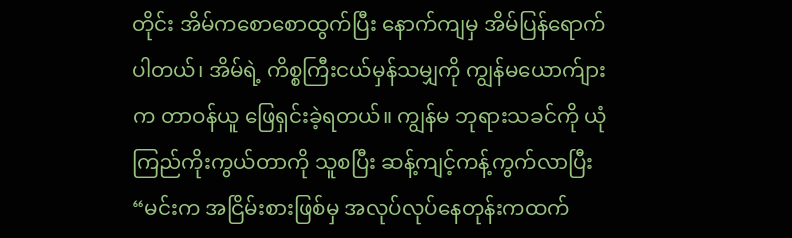တိုင်း အိမ်ကစောစောထွက်ပြီး နောက်ကျမှ အိမ်ပြန်ရောက်ပါတယ်၊ အိမ်ရဲ့ ကိစ္စကြီးငယ်မှန်သမျှကို ကျွန်မယောက်ျားက တာဝန်ယူ ဖြေရှင်းခဲ့ရတယ်။ ကျွန်မ ဘုရားသခင်ကို ယုံကြည်ကိုးကွယ်တာကို သူစပြီး ဆန့်ကျင့်ကန့်ကွက်လာပြီး “မင်းက အငြိမ်းစားဖြစ်မှ အလုပ်လုပ်နေတုန်းကထက်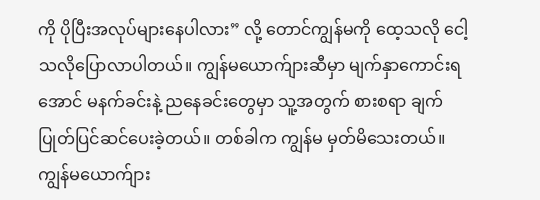ကို ပိုပြီးအလုပ်များနေပါလား” လို့ တောင်ကျွန်မကို ထေ့သလို ငေါ့သလိုပြောလာပါတယ်။ ကျွန်မယောက်ျားဆီမှာ မျက်နှာကောင်းရအောင် မနက်ခင်းနဲ့ ညနေခင်းတွေမှာ သူ့အတွက် စားစရာ ချက်ပြုတ်ပြင်ဆင်ပေးခဲ့တယ်။ တစ်ခါက ကျွန်မ မှတ်မိသေးတယ်။ ကျွန်မယောက်ျား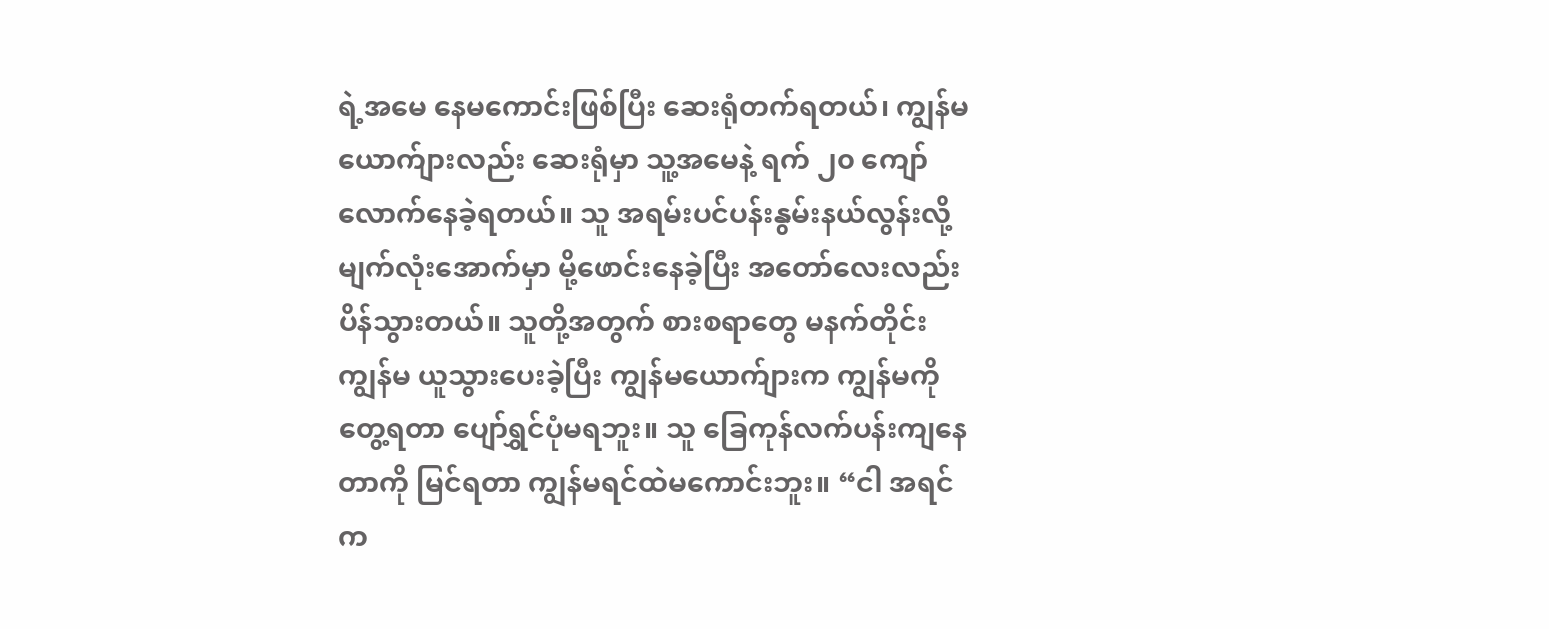ရဲ့အမေ နေမကောင်းဖြစ်ပြီး ဆေးရုံတက်ရတယ်၊ ကျွန်မယောက်ျားလည်း ဆေးရုံမှာ သူ့အမေနဲ့ ရက် ၂၀ ကျော်လောက်နေခဲ့ရတယ်။ သူ အရမ်းပင်ပန်းနွမ်းနယ်လွန်းလို့ မျက်လုံးအောက်မှာ မို့ဖောင်းနေခဲ့ပြီး အတော်လေးလည်း ပိန်သွားတယ်။ သူတို့အတွက် စားစရာတွေ မနက်တိုင်း ကျွန်မ ယူသွားပေးခဲ့ပြီး ကျွန်မယောက်ျားက ကျွန်မကို တွေ့ရတာ ပျော်ရွှင်ပုံမရဘူး။ သူ ခြေကုန်လက်ပန်းကျနေတာကို မြင်ရတာ ကျွန်မရင်ထဲမကောင်းဘူး။ “ငါ အရင်က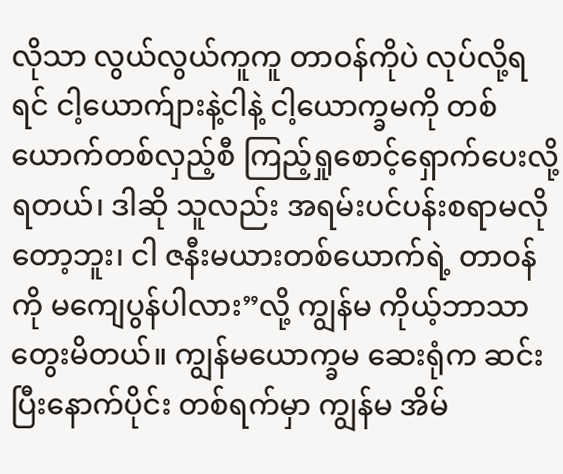လိုသာ လွယ်လွယ်ကူကူ တာဝန်ကိုပဲ လုပ်လို့ရရင် ငါ့ယောက်ျားနဲ့ငါနဲ့ ငါ့ယောက္ခမကို တစ်ယောက်တစ်လှည့်စီ ကြည့်ရှုစောင့်ရှောက်ပေးလို့ရတယ်၊ ဒါဆို သူလည်း အရမ်းပင်ပန်းစရာမလိုတော့ဘူး၊ ငါ ဇနီးမယားတစ်ယောက်ရဲ့ တာဝန်ကို မကျေပွန်ပါလား”လို့ ကျွန်မ ကိုယ့်ဘာသာ တွေးမိတယ်။ ကျွန်မယောက္ခမ ဆေးရုံက ဆင်းပြီးနောက်ပိုင်း တစ်ရက်မှာ ကျွန်မ အိမ်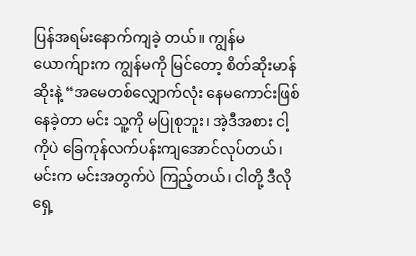ပြန်အရမ်းနောက်ကျခဲ့ တယ်။ ကျွန်မယောက်ျားက ကျွန်မကို မြင်တော့ စိတ်ဆိုးမာန်ဆိုးနဲ့ “အမေတစ်လျှောက်လုံး နေမကောင်းဖြစ်နေခဲ့တာ မင်း သူ့ကို မပြုစုဘူး၊ အဲ့ဒီအစား ငါ့ကိုပဲ ခြေကုန်လက်ပန်းကျအောင်လုပ်တယ်၊ မင်းက မင်းအတွက်ပဲ ကြည့်တယ်၊ ငါတို့ ဒီလို ရှေ့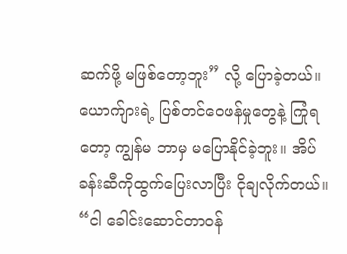ဆက်ဖို့ မဖြစ်တော့ဘူး” လို့ ပြောခဲ့တယ်။ ယောက်ျားရဲ့ ပြစ်တင်ဝေဖန်မှုတွေနဲ့ ကြုံရတော့ ကျွန်မ ဘာမှ မပြောနိုင်ခဲ့ဘူး။ အိပ်ခန်းဆီကိုထွက်ပြေးလာပြီး ငိုချလိုက်တယ်။ “ငါ ခေါင်းဆောင်တာဝန်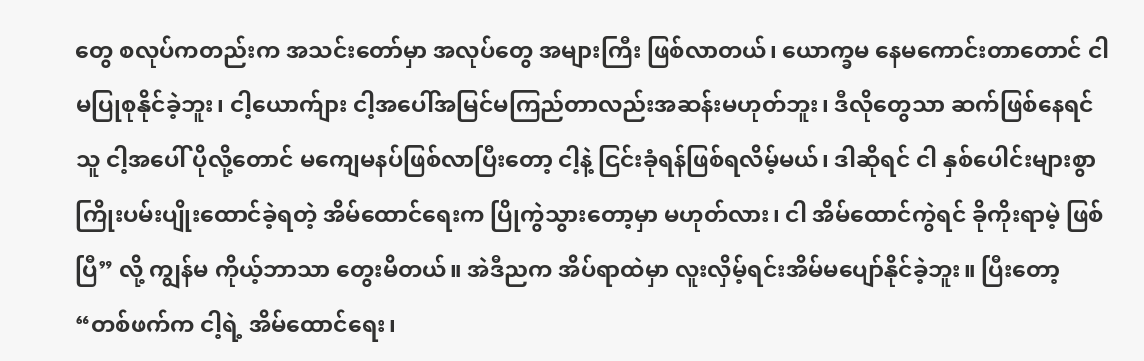တွေ စလုပ်ကတည်းက အသင်းတော်မှာ အလုပ်တွေ အများကြီး ဖြစ်လာတယ်၊ ယောက္ခမ နေမကောင်းတာတောင် ငါ မပြုစုနိုင်ခဲ့ဘူး၊ ငါ့ယောက်ျား ငါ့အပေါ်အမြင်မကြည်တာလည်းအဆန်းမဟုတ်ဘူး၊ ဒီလိုတွေသာ ဆက်ဖြစ်နေရင် သူ ငါ့အပေါ် ပိုလို့တောင် မကျေမနပ်ဖြစ်လာပြီးတော့ ငါ့နဲ့ ငြင်းခုံရန်ဖြစ်ရလိမ့်မယ်၊ ဒါဆိုရင် ငါ နှစ်ပေါင်းများစွာ ကြိုးပမ်းပျိုးထောင်ခဲ့ရတဲ့ အိမ်ထောင်ရေးက ပြိုကွဲသွားတော့မှာ မဟုတ်လား၊ ငါ အိမ်ထောင်ကွဲရင် ခိုကိုးရာမဲ့ ဖြစ်ပြီ” လို့ ကျွန်မ ကိုယ့်ဘာသာ တွေးမိတယ်။ အဲဒီညက အိပ်ရာထဲမှာ လူးလှိမ့်ရင်းအိမ်မပျော်နိုင်ခဲ့ဘူး။ ပြီးတော့ “တစ်ဖက်က ငါ့ရဲ့ အိမ်ထောင်ရေး၊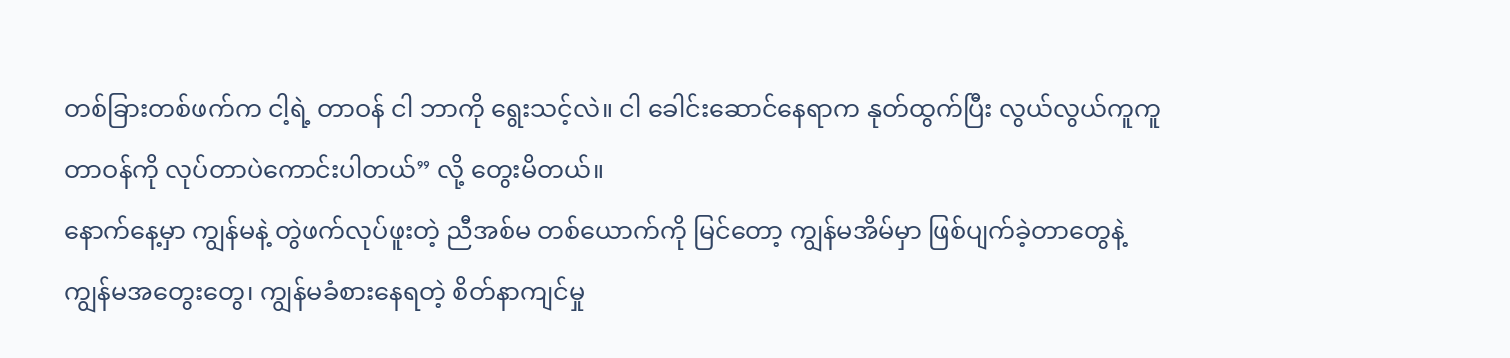တစ်ခြားတစ်ဖက်က ငါ့ရဲ့ တာဝန် ငါ ဘာကို ရွေးသင့်လဲ။ ငါ ခေါင်းဆောင်နေရာက နုတ်ထွက်ပြီး လွယ်လွယ်ကူကူ တာဝန်ကို လုပ်တာပဲကောင်းပါတယ်” လို့ တွေးမိတယ်။
နောက်နေ့မှာ ကျွန်မနဲ့ တွဲဖက်လုပ်ဖူးတဲ့ ညီအစ်မ တစ်ယောက်ကို မြင်တော့ ကျွန်မအိမ်မှာ ဖြစ်ပျက်ခဲ့တာတွေနဲ့ ကျွန်မအတွေးတွေ၊ ကျွန်မခံစားနေရတဲ့ စိတ်နာကျင်မှု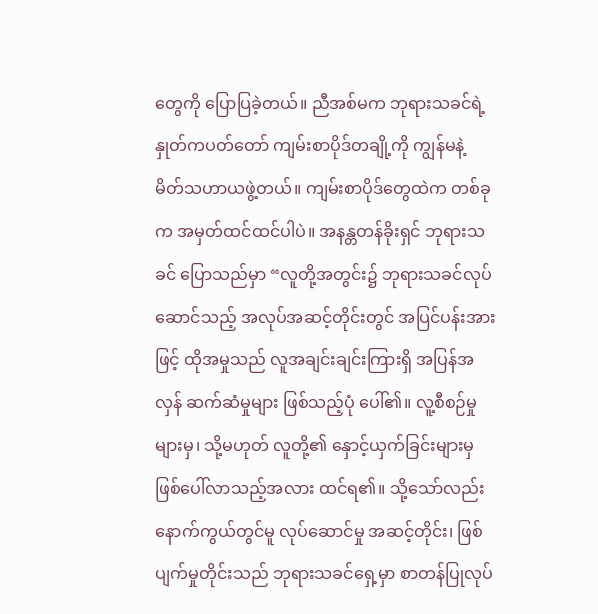တွေကို ပြောပြခဲ့တယ်။ ညီအစ်မက ဘုရားသခင်ရဲ့ နှုတ်ကပတ်တော် ကျမ်းစာပိုဒ်တချို့ကို ကျွန်မနဲ့ မိတ်သဟာယဖွဲ့တယ်။ ကျမ်းစာပိုဒ်တွေထဲက တစ်ခုက အမှတ်ထင်ထင်ပါပဲ။ အနန္တတန်ခိုးရှင် ဘုရားသခင် ပြောသည်မှာ “လူတို့အတွင်း၌ ဘုရားသခင်လုပ်ဆောင်သည့် အလုပ်အဆင့်တိုင်းတွင် အပြင်ပန်းအားဖြင့် ထိုအမှုသည် လူအချင်းချင်းကြားရှိ အပြန်အလှန် ဆက်ဆံမှုများ ဖြစ်သည့်ပုံ ပေါ်၏။ လူ့စီစဉ်မှုများမှ၊ သို့မဟုတ် လူတို့၏ နှောင့်ယှက်ခြင်းများမှ ဖြစ်ပေါ်လာသည့်အလား ထင်ရ၏။ သို့သော်လည်း နောက်ကွယ်တွင်မူ လုပ်ဆောင်မှု အဆင့်တိုင်း၊ ဖြစ်ပျက်မှုတိုင်းသည် ဘုရားသခင်ရှေ့မှာ စာတန်ပြုလုပ်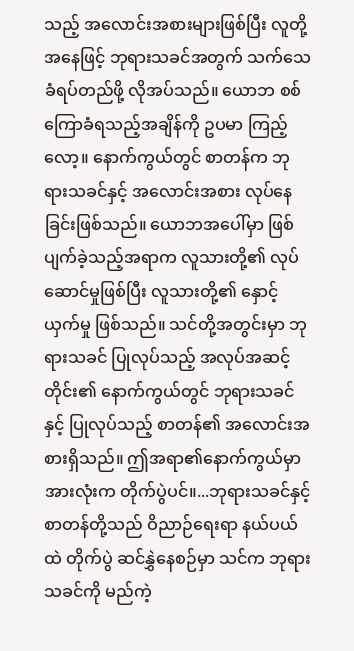သည့် အလောင်းအစားများဖြစ်ပြီး လူတို့အနေဖြင့် ဘုရားသခင်အတွက် သက်သေခံရပ်တည်ဖို့ လိုအပ်သည်။ ယောဘ စစ်ကြောခံရသည့်အချိန်ကို ဥပမာ ကြည့်လော့။ နောက်ကွယ်တွင် စာတန်က ဘုရားသခင်နှင့် အလောင်းအစား လုပ်နေခြင်းဖြစ်သည်။ ယောဘအပေါ်မှာ ဖြစ်ပျက်ခဲ့သည့်အရာက လူသားတို့၏ လုပ်ဆောင်မှုဖြစ်ပြီး လူသားတို့၏ နှောင့်ယှက်မှု ဖြစ်သည်။ သင်တို့အတွင်းမှာ ဘုရားသခင် ပြုလုပ်သည့် အလုပ်အဆင့်တိုင်း၏ နောက်ကွယ်တွင် ဘုရားသခင်နှင့် ပြုလုပ်သည့် စာတန်၏ အလောင်းအစားရှိသည်။ ဤအရာ၏နောက်ကွယ်မှာ အားလုံးက တိုက်ပွဲပင်။...ဘုရားသခင်နှင့် စာတန်တို့သည် ဝိညာဉ်ရေးရာ နယ်ပယ်ထဲ တိုက်ပွဲ ဆင်နွှဲနေစဉ်မှာ သင်က ဘုရားသခင်ကို မည်ကဲ့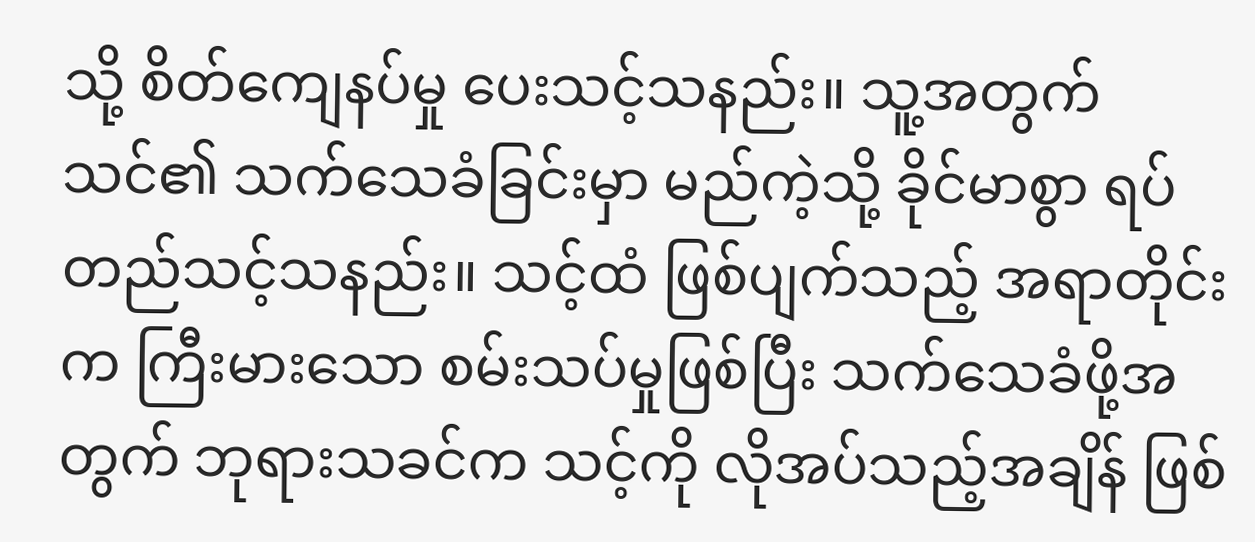သို့ စိတ်ကျေနပ်မှု ပေးသင့်သနည်း။ သူ့အတွက် သင်၏ သက်သေခံခြင်းမှာ မည်ကဲ့သို့ ခိုင်မာစွာ ရပ်တည်သင့်သနည်း။ သင့်ထံ ဖြစ်ပျက်သည့် အရာတိုင်းက ကြီးမားသော စမ်းသပ်မှုဖြစ်ပြီး သက်သေခံဖို့အတွက် ဘုရားသခင်က သင့်ကို လိုအပ်သည့်အချိန် ဖြစ်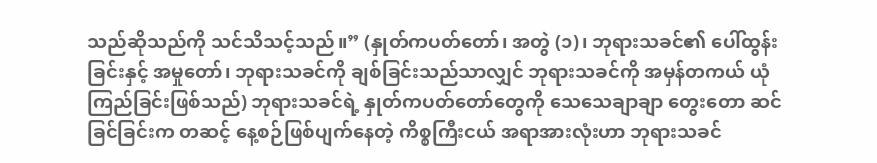သည်ဆိုသည်ကို သင်သိသင့်သည်။” (နှုတ်ကပတ်တော်၊ အတွဲ (၁)၊ ဘုရားသခင်၏ ပေါ်ထွန်းခြင်းနှင့် အမှုတော်၊ ဘုရားသခင်ကို ချစ်ခြင်းသည်သာလျှင် ဘုရားသခင်ကို အမှန်တကယ် ယုံကြည်ခြင်းဖြစ်သည်) ဘုရားသခင်ရဲ့ နှုတ်ကပတ်တော်တွေကို သေသေချာချာ တွေးတော ဆင်ခြင်ခြင်းက တဆင့် နေ့စဉ်ဖြစ်ပျက်နေတဲ့ ကိစ္စကြီးငယ် အရာအားလုံးဟာ ဘုရားသခင်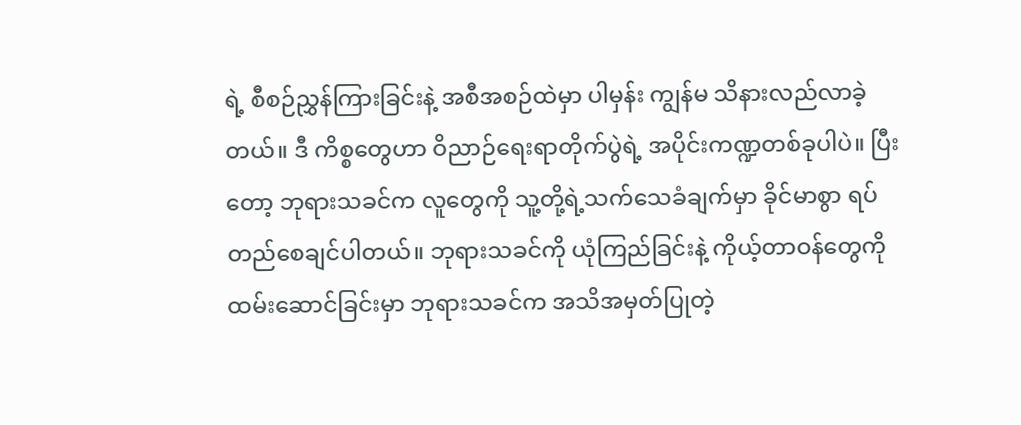ရဲ့ စီစဉ်ညွှန်ကြားခြင်းနဲ့ အစီအစဉ်ထဲမှာ ပါမှန်း ကျွန်မ သိနားလည်လာခဲ့တယ်။ ဒီ ကိစ္စတွေဟာ ဝိညာဉ်ရေးရာတိုက်ပွဲရဲ့ အပိုင်းကဏ္ဍတစ်ခုပါပဲ။ ပြီးတော့ ဘုရားသခင်က လူတွေကို သူ့တို့ရဲ့သက်သေခံချက်မှာ ခိုင်မာစွာ ရပ်တည်စေချင်ပါတယ်။ ဘုရားသခင်ကို ယုံကြည်ခြင်းနဲ့ ကိုယ့်တာဝန်တွေကိုထမ်းဆောင်ခြင်းမှာ ဘုရားသခင်က အသိအမှတ်ပြုတဲ့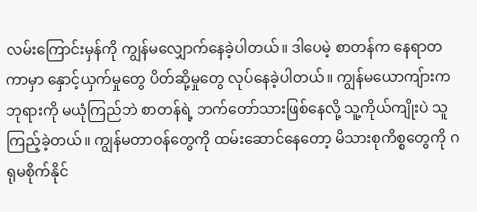လမ်းကြောင်းမှန်ကို ကျွန်မလျှောက်နေခဲ့ပါတယ်။ ဒါပေမဲ့ စာတန်က နေရာတကာမှာ နှောင့်ယှက်မှုတွေ ပိတ်ဆို့မှုတွေ လုပ်နေခဲ့ပါတယ်။ ကျွန်မယောကျ်ားက ဘုရားကို မယုံကြည်ဘဲ စာတန်ရဲ့ ဘက်တော်သားဖြစ်နေလို့ သူ့ကိုယ်ကျိုးပဲ သူကြည့်ခဲ့တယ်။ ကျွန်မတာဝန်တွေကို ထမ်းဆောင်နေတော့ မိသားစုကိစ္စတွေကို ဂရုမစိုက်နိုင်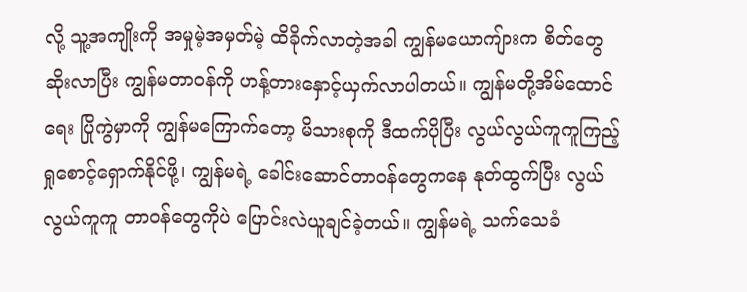လို့ သူ့အကျိုးကို အမှုမဲ့အမှတ်မဲ့ ထိခိုက်လာတဲ့အခါ ကျွန်မယောကျ်ားက စိတ်တွေ ဆိုးလာပြီး ကျွန်မတာဝန်ကို ဟန့်တားနှောင့်ယှက်လာပါတယ်။ ကျွန်မတို့အိမ်ထောင်ရေး ပြိုကွဲမှာကို ကျွန်မကြောက်တော့ မိသားစုကို ဒီထက်ပိုပြီး လွယ်လွယ်ကူကူကြည့်ရှုစောင့်ရှောက်နိုင်ဖို့၊ ကျွန်မရဲ့ ခေါင်းဆောင်တာဝန်တွေကနေ နုတ်ထွက်ပြီး လွယ်လွယ်ကူကူ တာဝန်တွေကိုပဲ ပြောင်းလဲယူချင်ခဲ့တယ်။ ကျွန်မရဲ့ သက်သေခံ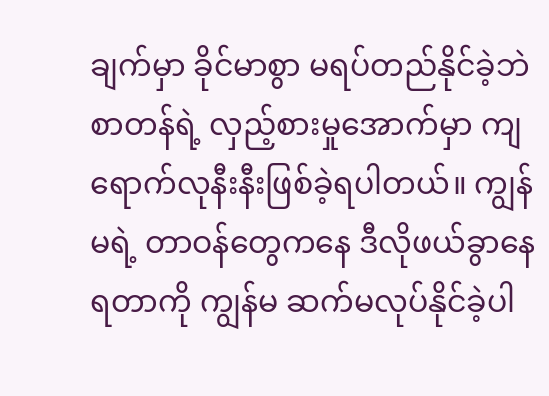ချက်မှာ ခိုင်မာစွာ မရပ်တည်နိုင်ခဲ့ဘဲ စာတန်ရဲ့ လှည့်စားမှုအောက်မှာ ကျရောက်လုနီးနီးဖြစ်ခဲ့ရပါတယ်။ ကျွန်မရဲ့ တာဝန်တွေကနေ ဒီလိုဖယ်ခွာနေရတာကို ကျွန်မ ဆက်မလုပ်နိုင်ခဲ့ပါ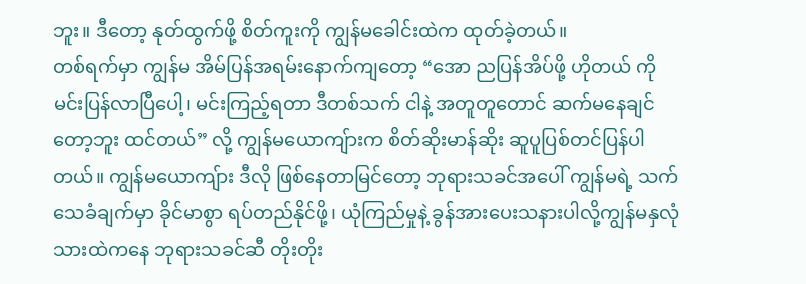ဘူး။ ဒီတော့ နုတ်ထွက်ဖို့ စိတ်ကူးကို ကျွန်မခေါင်းထဲက ထုတ်ခဲ့တယ်။
တစ်ရက်မှာ ကျွန်မ အိမ်ပြန်အရမ်းနောက်ကျတော့ “အော ညပြန်အိပ်ဖို့ ဟိုတယ် ကို မင်းပြန်လာပြီပေါ့၊ မင်းကြည့်ရတာ ဒီတစ်သက် ငါနဲ့ အတူတူတောင် ဆက်မနေချင်တော့ဘူး ထင်တယ်” လို့ ကျွန်မယောကျ်ားက စိတ်ဆိုးမာန်ဆိုး ဆူပူပြစ်တင်ပြန်ပါတယ်။ ကျွန်မယောကျ်ား ဒီလို ဖြစ်နေတာမြင်တော့ ဘုရားသခင်အပေါ် ကျွန်မရဲ့ သက်သေခံချက်မှာ ခိုင်မာစွာ ရပ်တည်နိုင်ဖို့၊ ယုံကြည်မှုနဲ့ ခွန်အားပေးသနားပါလို့ကျွန်မနှလုံသားထဲကနေ ဘုရားသခင်ဆီ တိုးတိုး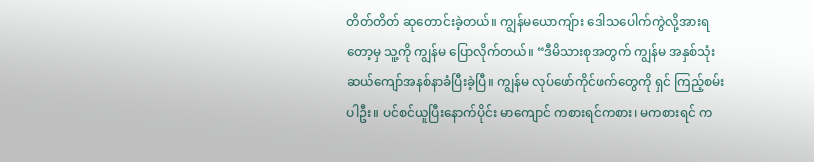တိတ်တိတ် ဆုတောင်းခဲ့တယ်။ ကျွန်မယောကျ်ား ဒေါသပေါက်ကွဲလို့အားရတော့မှ သူ့ကို ကျွန်မ ပြောလိုက်တယ်။ “ဒီမိသားစုအတွက် ကျွန်မ အနှစ်သုံးဆယ်ကျော်အနစ်နာခံပြီးခဲ့ပြီ။ ကျွန်မ လုပ်ဖော်ကိုင်ဖက်တွေကို ရှင် ကြည့်စမ်းပါဦး။ ပင်စင်ယူပြီးနောက်ပိုင်း မာကျောင် ကစားရင်ကစား၊ မကစားရင် က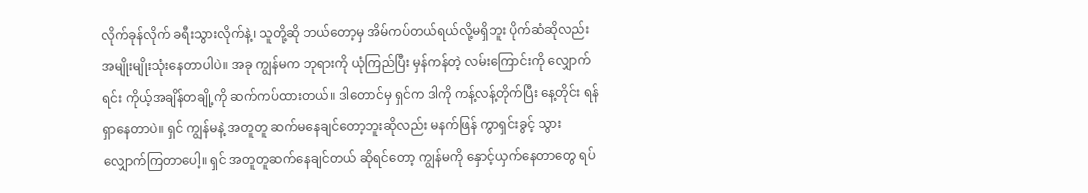လိုက်ခုန်လိုက် ခရီးသွားလိုက်နဲ့၊ သူတို့ဆို ဘယ်တော့မှ အိမ်ကပ်တယ်ရယ်လို့မရှိဘူး ပိုက်ဆံဆိုလည်း အမျိုးမျိုးသုံးနေတာပါပဲ။ အခု ကျွန်မက ဘုရားကို ယုံကြည်ပြီး မှန်ကန်တဲ့ လမ်းကြောင်းကို လျှောက်ရင်း ကိုယ့်အချိန်တချို့ကို ဆက်ကပ်ထားတယ်။ ဒါတောင်မှ ရှင်က ဒါကို ကန့်လန့်တိုက်ပြီး နေ့တိုင်း ရန်ရှာနေတာပဲ။ ရှင် ကျွန်မနဲ့ အတူတူ ဆက်မနေချင်တော့ဘူးဆိုလည်း မနက်ဖြန် ကွာရှင်းခွင့် သွားလျှောက်ကြတာပေါ့။ ရှင် အတူတူဆက်နေချင်တယ် ဆိုရင်တော့ ကျွန်မကို နှောင့်ယှက်နေတာတွေ ရပ်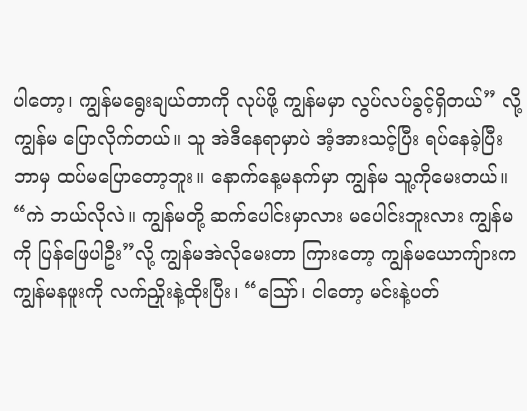ပါတော့၊ ကျွန်မရွေးချယ်တာကို လုပ်ဖို့ ကျွန်မမှာ လွပ်လပ်ခွင့်ရှိတယ်” လို့ ကျွန်မ ပြောလိုက်တယ်။ သူ အဲဒီနေရာမှာပဲ အံ့အားသင့်ပြီး ရပ်နေခဲ့ပြီး ဘာမှ ထပ်မပြောတော့ဘူး။ နောက်နေ့မနက်မှာ ကျွန်မ သူ့ကိုမေးတယ်။ “ကဲ ဘယ်လိုလဲ။ ကျွန်မတို့ ဆက်ပေါင်းမှာလား မပေါင်းဘူးလား ကျွန်မကို ပြန်ဖြေပါဦး”လို့ ကျွန်မအဲလိုမေးတာ ကြားတော့ ကျွန်မယောကျ်ားက ကျွန်မနဖူးကို လက်ညှိုးနဲ့ထိုးပြီး၊ “ဪ၊ ငါတော့ မင်းနဲ့ပတ်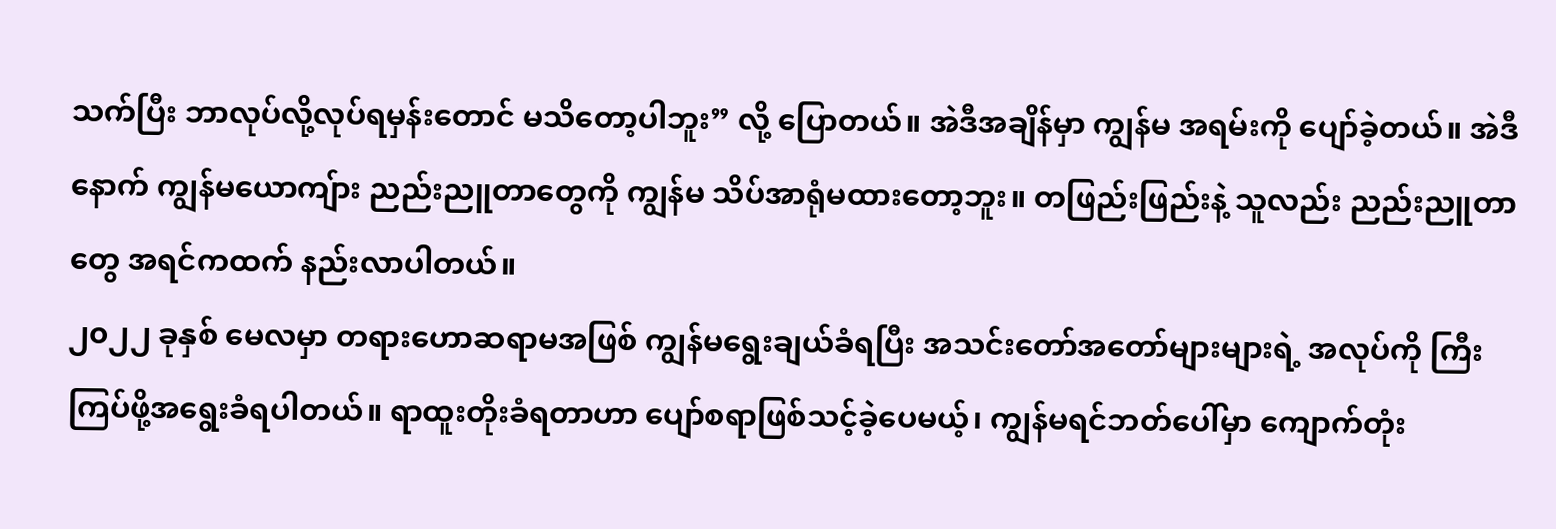သက်ပြီး ဘာလုပ်လို့လုပ်ရမှန်းတောင် မသိတော့ပါဘူး” လို့ ပြောတယ်။ အဲဒီအချိန်မှာ ကျွန်မ အရမ်းကို ပျော်ခဲ့တယ်။ အဲဒီနောက် ကျွန်မယောကျ်ား ညည်းညူတာတွေကို ကျွန်မ သိပ်အာရုံမထားတော့ဘူး။ တဖြည်းဖြည်းနဲ့ သူလည်း ညည်းညူတာတွေ အရင်ကထက် နည်းလာပါတယ်။
၂၀၂၂ ခုနှစ် မေလမှာ တရားဟောဆရာမအဖြစ် ကျွန်မရွေးချယ်ခံရပြီး အသင်းတော်အတော်များများရဲ့ အလုပ်ကို ကြီးကြပ်ဖို့အရွေးခံရပါတယ်။ ရာထူးတိုးခံရတာဟာ ပျော်စရာဖြစ်သင့်ခဲ့ပေမယ့်၊ ကျွန်မရင်ဘတ်ပေါ်မှာ ကျောက်တုံး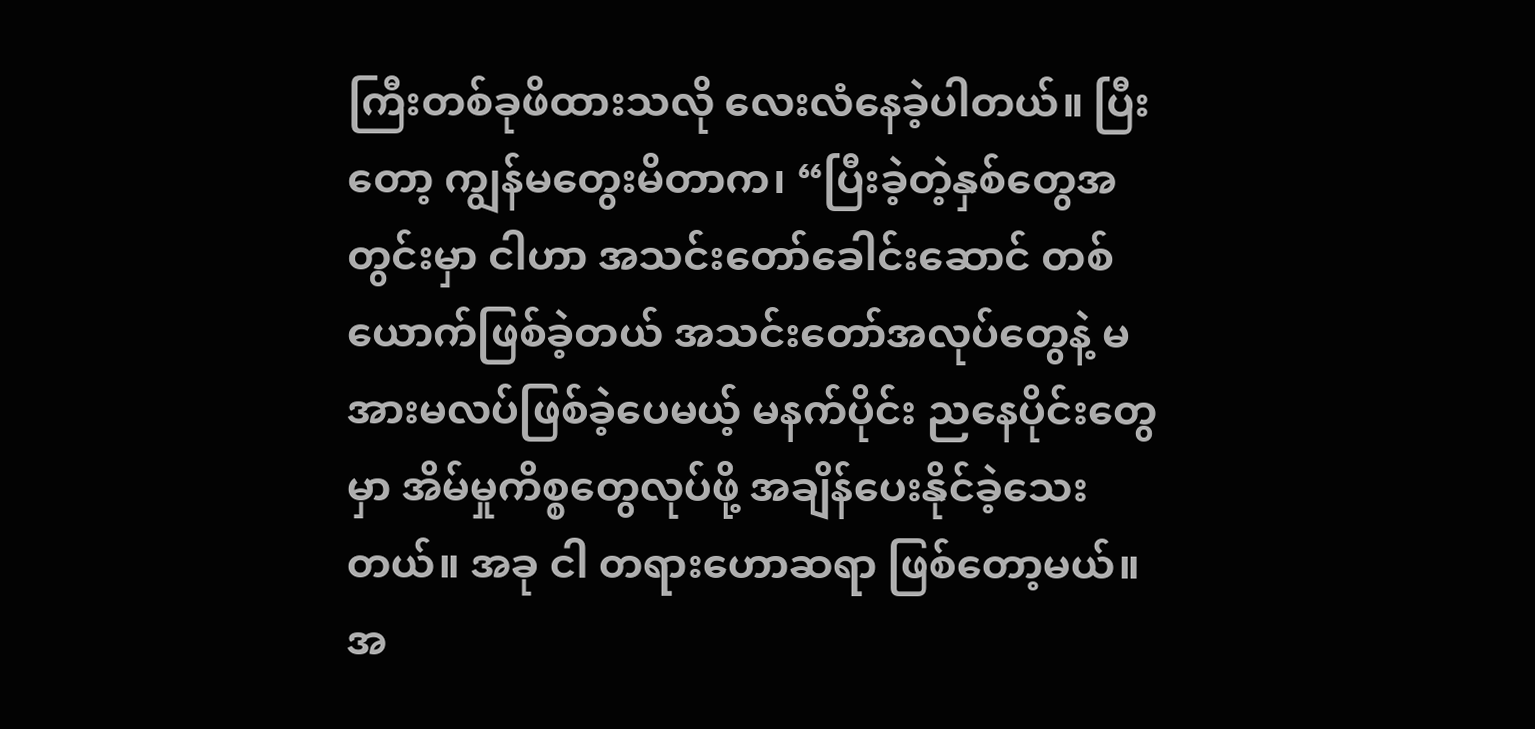ကြီးတစ်ခုဖိထားသလို လေးလံနေခဲ့ပါတယ်။ ပြီးတော့ ကျွန်မတွေးမိတာက၊ “ပြီးခဲ့တဲ့နှစ်တွေအတွင်းမှာ ငါဟာ အသင်းတော်ခေါင်းဆောင် တစ်ယောက်ဖြစ်ခဲ့တယ် အသင်းတော်အလုပ်တွေနဲ့ မအားမလပ်ဖြစ်ခဲ့ပေမယ့် မနက်ပိုင်း ညနေပိုင်းတွေမှာ အိမ်မှုကိစ္စတွေလုပ်ဖို့ အချိန်ပေးနိုင်ခဲ့သေးတယ်။ အခု ငါ တရားဟောဆရာ ဖြစ်တော့မယ်။ အ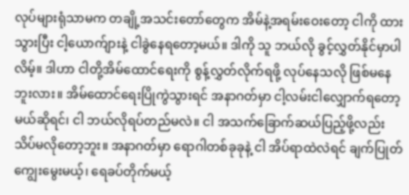လုပ်များရုံသာမက တချို့အသင်းတော်တွေက အိမ်နဲ့အရမ်းဝေးတော့ ငါကို ထားသွားပြီး ငါ့ယောက်ျားနဲ့ ငါခွဲနေရတော့မယ်။ ဒါကို သူ ဘယ်လို ခွင့်လွှတ်နိုင်မှာပါလိမ့်။ ဒါဟာ ငါတို့အိမ်ထောင်ရေးကို စွန့်လွှတ်လိုက်ရဖို့ လုပ်နေသလို ဖြစ်မနေဘူးလား။ အိမ်ထောင်ရေးပြိုကွဲသွားရင် အနာဂတ်မှာ ငါ့လမ်းငါလျှောက်ရတော့မယ်ဆိုရင်၊ ငါ ဘယ်လိုရပ်တည်မလဲ။ ငါ အသက်ခြောက်ဆယ်ပြည့်ဖို့လည်း သိပ်မလိုတော့ဘူး။ အနာဂတ်မှာ ရောဂါတစ်ခုခုနဲ့ ငါ အိပ်ရာထဲလဲရင် ချက်ပြုတ်ကျွေးမွေးမယ့်၊ ရေခပ်တိုက်မယ့်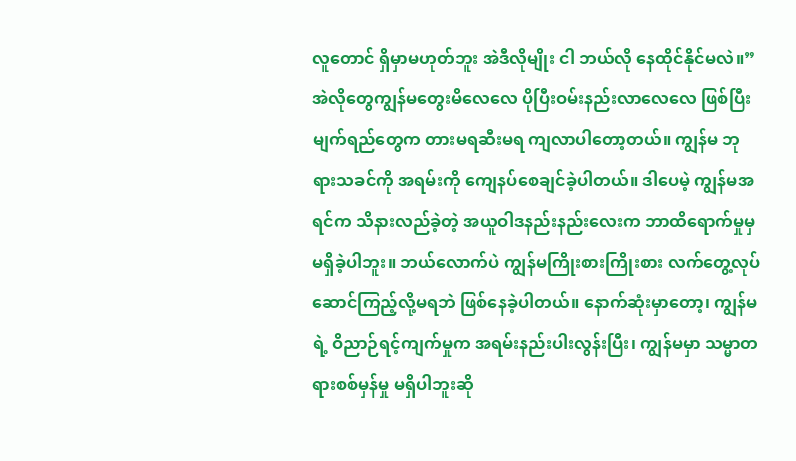လူတောင် ရှိမှာမဟုတ်ဘူး အဲဒီလိုမျိုး ငါ ဘယ်လို နေထိုင်နိုင်မလဲ။” အဲလိုတွေကျွန်မတွေးမိလေလေ ပိုပြီးဝမ်းနည်းလာလေလေ ဖြစ်ပြီး မျက်ရည်တွေက တားမရဆီးမရ ကျလာပါတော့တယ်။ ကျွန်မ ဘုရားသခင်ကို အရမ်းကို ကျေနပ်စေချင်ခဲ့ပါတယ်။ ဒါပေမဲ့ ကျွန်မအရင်က သိနားလည်ခဲ့တဲ့ အယူဝါဒနည်းနည်းလေးက ဘာထိရောက်မှုမှ မရှိခဲ့ပါဘူး။ ဘယ်လောက်ပဲ ကျွန်မကြိုးစားကြိုးစား လက်တွေ့လုပ်ဆောင်ကြည့်လို့မရဘဲ ဖြစ်နေခဲ့ပါတယ်။ နောက်ဆုံးမှာတော့၊ ကျွန်မရဲ့ ဝိညာဉ်ရင့်ကျက်မှုက အရမ်းနည်းပါးလွန်းပြီး၊ ကျွန်မမှာ သမ္မာတရားစစ်မှန်မှု မရှိပါဘူးဆို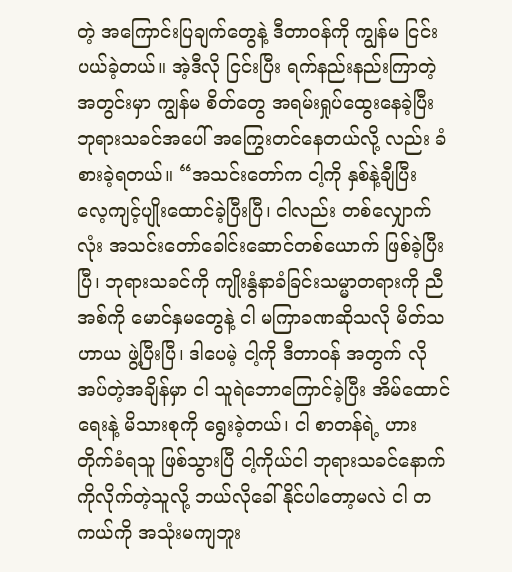တဲ့ အကြောင်းပြချက်တွေနဲ့ ဒီတာဝန်ကို ကျွန်မ ငြင်းပယ်ခဲ့တယ်။ အဲ့ဒီလို ငြင်းပြီး ရက်နည်းနည်းကြာတဲ့အတွင်းမှာ ကျွန်မ စိတ်တွေ အရမ်းရှုပ်ထွေးနေခဲ့ပြီး ဘုရားသခင်အပေါ် အကြွေးတင်နေတယ်လို့ လည်း ခံစားခဲ့ရတယ်။ “အသင်းတော်က ငါ့ကို နှစ်နဲ့ချီပြီး လေ့ကျင့်ပျိုးထောင်ခဲ့ပြီးပြီ၊ ငါလည်း တစ်လျှောက်လုံး အသင်းတော်ခေါင်းဆောင်တစ်ယောက် ဖြစ်ခဲ့ပြီးပြီ၊ ဘုရားသခင်ကို ကျိုးနွံနာခံခြင်းသမ္မာတရားကို ညီအစ်ကို မောင်နှမတွေနဲ့ ငါ မကြာခဏဆိုသလို မိတ်သဟာယ ဖွဲ့ပြီးပြီ၊ ဒါပေမဲ့ ငါ့ကို ဒီတာဝန် အတွက် လိုအပ်တဲ့အချိန်မှာ ငါ သူရဲဘောကြောင်ခဲ့ပြီး အိမ်ထောင်ရေးနဲ့ မိသားစုကို ရွေးခဲ့တယ်၊ ငါ စာတန်ရဲ့ ဟားတိုက်ခံရသူ ဖြစ်သွားပြီ ငါ့ကိုယ်ငါ ဘုရားသခင်နောက်ကိုလိုက်တဲ့သူလို့ ဘယ်လိုခေါ်နိုင်ပါတော့မလဲ ငါ တကယ်ကို အသုံးမကျဘူး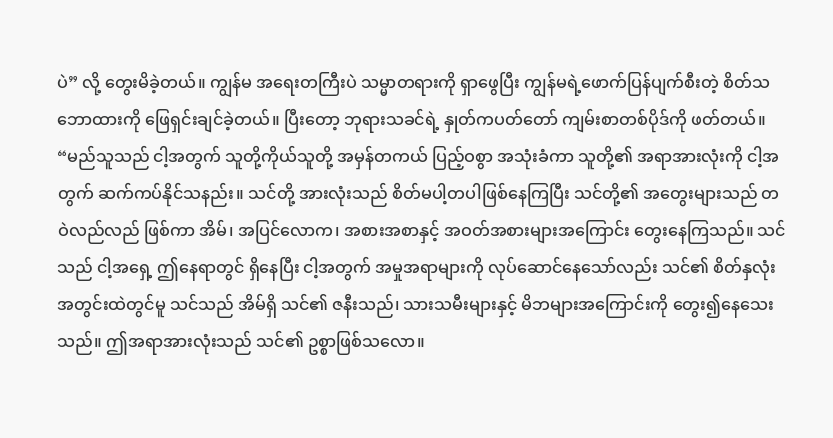ပဲ” လို့ တွေးမိခဲ့တယ်။ ကျွန်မ အရေးတကြီးပဲ သမ္မာတရားကို ရှာဖွေပြီး ကျွန်မရဲ့ဖောက်ပြန်ပျက်စီးတဲ့ စိတ်သဘောထားကို ဖြေရှင်းချင်ခဲ့တယ်။ ပြီးတော့ ဘုရားသခင်ရဲ့ နှုတ်ကပတ်တော် ကျမ်းစာတစ်ပိုဒ်ကို ဖတ်တယ်။ “မည်သူသည် ငါ့အတွက် သူတို့ကိုယ်သူတို့ အမှန်တကယ် ပြည့်ဝစွာ အသုံးခံကာ သူတို့၏ အရာအားလုံးကို ငါ့အတွက် ဆက်ကပ်နိုင်သနည်း။ သင်တို့ အားလုံးသည် စိတ်မပါ့တပါဖြစ်နေကြပြီး သင်တို့၏ အတွေးများသည် တဝဲလည်လည် ဖြစ်ကာ အိမ်၊ အပြင်လောက၊ အစားအစာနှင့် အဝတ်အစားများအကြောင်း တွေးနေကြသည်။ သင်သည် ငါ့အရှေ့ ဤနေရာတွင် ရှိနေပြီး ငါ့အတွက် အမှုအရာများကို လုပ်ဆောင်နေသော်လည်း သင်၏ စိတ်နှလုံးအတွင်းထဲတွင်မူ သင်သည် အိမ်ရှိ သင်၏ ဇနီးသည်၊ သားသမီးများနှင့် မိဘများအကြောင်းကို တွေး၍နေသေးသည်။ ဤအရာအားလုံးသည် သင်၏ ဥစ္စာဖြစ်သလော။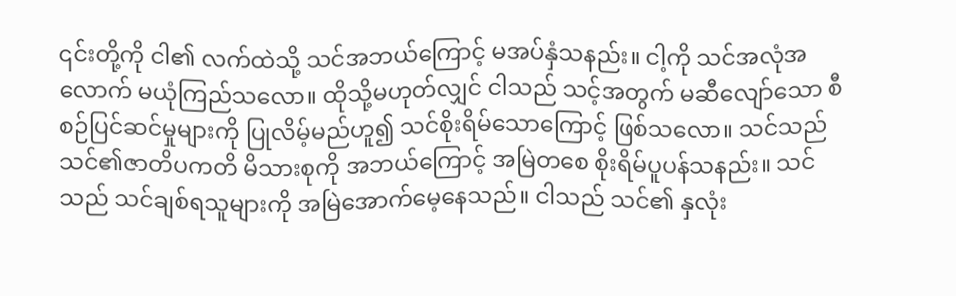၎င်းတို့ကို ငါ၏ လက်ထဲသို့ သင်အဘယ်ကြောင့် မအပ်နှံသနည်း။ ငါ့ကို သင်အလုံအလောက် မယုံကြည်သလော။ ထိုသို့မဟုတ်လျှင် ငါသည် သင့်အတွက် မဆီလျော်သော စီစဉ်ပြင်ဆင်မှုများကို ပြုလိမ့်မည်ဟူ၍ သင်စိုးရိမ်သောကြောင့် ဖြစ်သလော။ သင်သည် သင်၏ဇာတိပကတိ မိသားစုကို အဘယ်ကြောင့် အမြဲတစေ စိုးရိမ်ပူပန်သနည်း။ သင်သည် သင်ချစ်ရသူများကို အမြဲအောက်မေ့နေသည်။ ငါသည် သင်၏ နှလုံး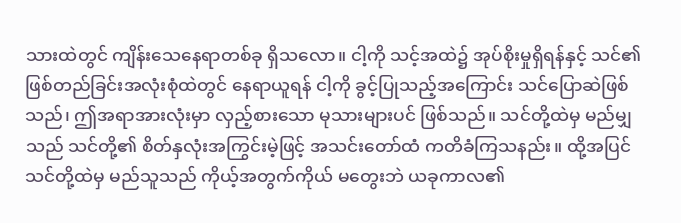သားထဲတွင် ကျိန်းသေနေရာတစ်ခု ရှိသလော။ ငါ့ကို သင့်အထဲ၌ အုပ်စိုးမှုရှိရန်နှင့် သင်၏ ဖြစ်တည်ခြင်းအလုံးစုံထဲတွင် နေရာယူရန် ငါ့ကို ခွင့်ပြုသည့်အကြောင်း သင်ပြောဆဲဖြစ်သည်၊ ဤအရာအားလုံးမှာ လှည့်စားသော မုသားများပင် ဖြစ်သည်။ သင်တို့ထဲမှ မည်မျှသည် သင်တို့၏ စိတ်နှလုံးအကြွင်းမဲ့ဖြင့် အသင်းတော်ထံ ကတိခံကြသနည်း။ ထို့အပြင် သင်တို့ထဲမှ မည်သူသည် ကိုယ့်အတွက်ကိုယ် မတွေးဘဲ ယခုကာလ၏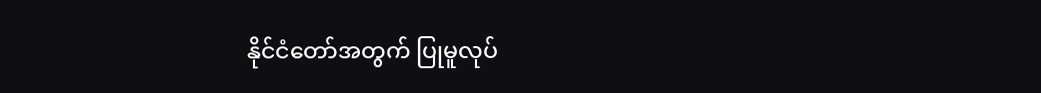နိုင်ငံတော်အတွက် ပြုမူလုပ်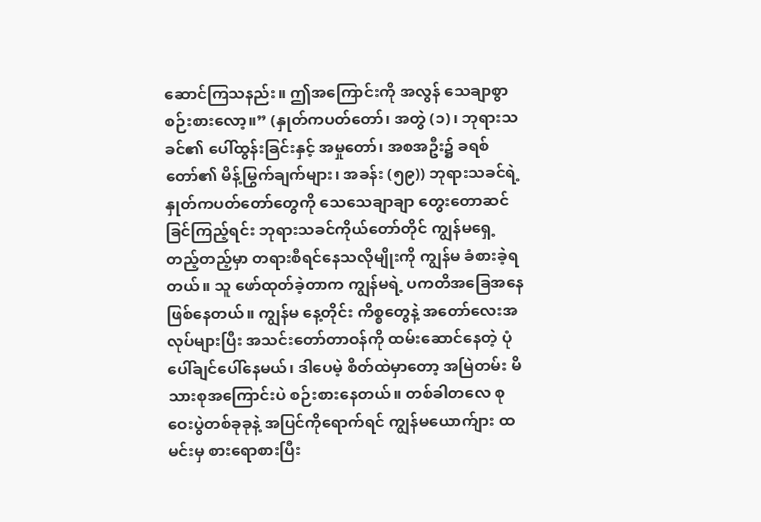ဆောင်ကြသနည်း။ ဤအကြောင်းကို အလွန် သေချာစွာ စဉ်းစားလော့။” (နှုတ်ကပတ်တော်၊ အတွဲ (၁)၊ ဘုရားသခင်၏ ပေါ်ထွန်းခြင်းနှင့် အမှုတော်၊ အစအဦး၌ ခရစ်တော်၏ မိန့်မြွက်ချက်များ၊ အခန်း (၅၉)) ဘုရားသခင်ရဲ့ နှုတ်ကပတ်တော်တွေကို သေသေချာချာ တွေးတောဆင်ခြင်ကြည့်ရင်း ဘုရားသခင်ကိုယ်တော်တိုင် ကျွန်မရှေ့တည့်တည့်မှာ တရားစီရင်နေသလိုမျိုးကို ကျွန်မ ခံစားခဲ့ရတယ်။ သူ ဖော်ထုတ်ခဲ့တာက ကျွန်မရဲ့ ပကတိအခြေအနေဖြစ်နေတယ်။ ကျွန်မ နေ့တိုင်း ကိစ္စတွေနဲ့ အတော်လေးအလုပ်များပြီး အသင်းတော်တာဝန်ကို ထမ်းဆောင်နေတဲ့ ပုံပေါ်ချင်ပေါ်နေမယ်၊ ဒါပေမဲ့ စိတ်ထဲမှာတော့ အမြဲတမ်း မိသားစုအကြောင်းပဲ စဉ်းစားနေတယ်။ တစ်ခါတလေ စုဝေးပွဲတစ်ခုခုနဲ့ အပြင်ကိုရောက်ရင် ကျွန်မယောက်ျား ထမင်းမှ စားရောစားပြီး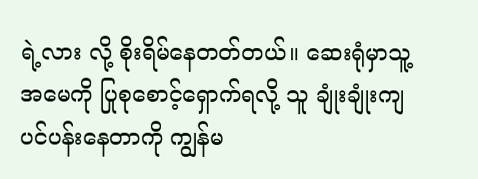ရဲ့လား လို့ စိုးရိမ်နေတတ်တယ်။ ဆေးရုံမှာသူ့အမေကို ပြုစုစောင့်ရှောက်ရလို့ သူ ချုံးချုံးကျ ပင်ပန်းနေတာကို ကျွန်မ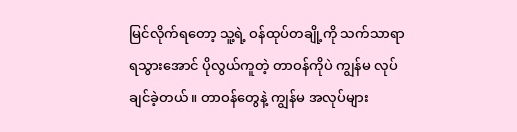မြင်လိုက်ရတော့ သူ့ရဲ့ ဝန်ထုပ်တချို့ကို သက်သာရာရသွားအောင် ပိုလွယ်ကူတဲ့ တာဝန်ကိုပဲ ကျွန်မ လုပ်ချင်ခဲ့တယ်။ တာဝန်တွေနဲ့ ကျွန်မ အလုပ်များ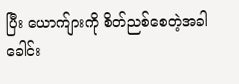ပြီး ယောက်ျားကို စိတ်ညစ်စေတဲ့အခါ ခေါင်း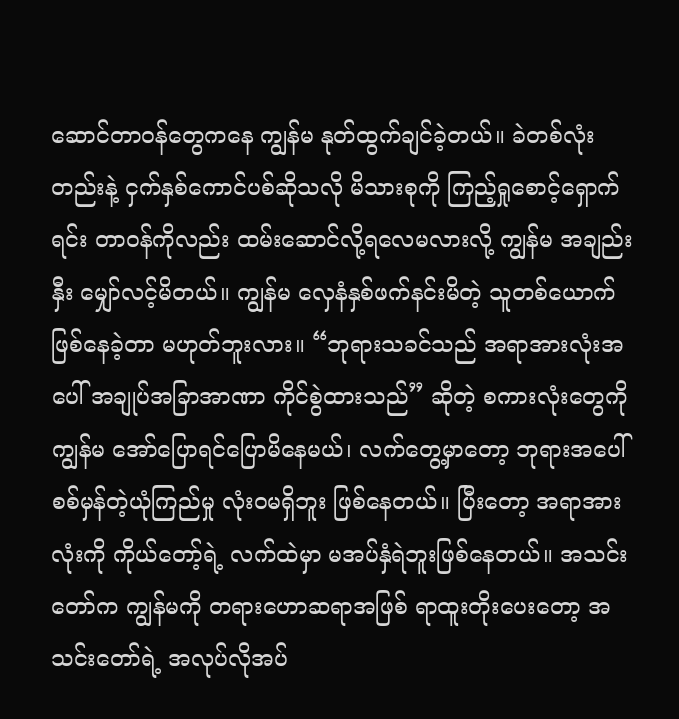ဆောင်တာဝန်တွေကနေ ကျွန်မ နုတ်ထွက်ချင်ခဲ့တယ်။ ခဲတစ်လုံးတည်းနဲ့ ငှက်နှစ်ကောင်ပစ်ဆိုသလို မိသားစုကို ကြည့်ရှုစောင့်ရှောက်ရင်း တာဝန်ကိုလည်း ထမ်းဆောင်လို့ရလေမလားလို့ ကျွန်မ အချည်းနှီး မျှော်လင့်မိတယ်။ ကျွန်မ လှေနံနှစ်ဖက်နင်းမိတဲ့ သူတစ်ယောက် ဖြစ်နေခဲ့တာ မဟုတ်ဘူးလား။ “ဘုရားသခင်သည် အရာအားလုံးအပေါ် အချုပ်အခြာအာဏာ ကိုင်စွဲထားသည်” ဆိုတဲ့ စကားလုံးတွေကို ကျွန်မ အော်ပြောရင်ပြောမိနေမယ်၊ လက်တွေ့မှာတော့ ဘုရားအပေါ် စစ်မှန်တဲ့ယုံကြည်မှု လုံးဝမရှိဘူး ဖြစ်နေတယ်။ ပြီးတော့ အရာအားလုံးကို ကိုယ်တော့်ရဲ့ လက်ထဲမှာ မအပ်နှံရဲဘူးဖြစ်နေတယ်။ အသင်းတော်က ကျွန်မကို တရားဟောဆရာအဖြစ် ရာထူးတိုးပေးတော့ အသင်းတော်ရဲ့ အလုပ်လိုအပ်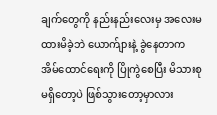ချက်တွေကို နည်းနည်းလေးမှ အလေးမထားမိခဲ့ဘဲ ယောက်ျားနဲ့ ခွဲနေတာက အိမ်ထောင်ရေးကို ပြိုကွဲစေပြီး မိသားစုမရှိတော့ပဲ ဖြစ်သွားတော့မှာလား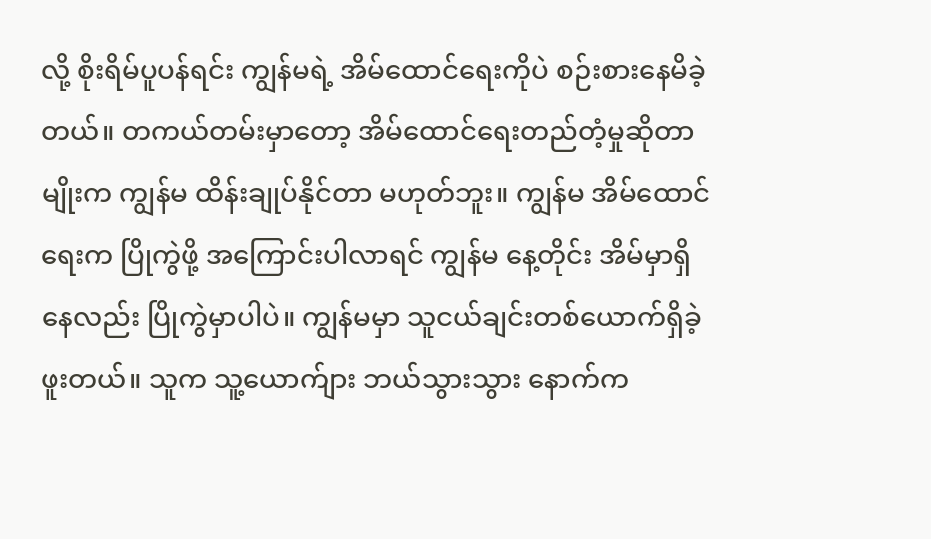လို့ စိုးရိမ်ပူပန်ရင်း ကျွန်မရဲ့ အိမ်ထောင်ရေးကိုပဲ စဉ်းစားနေမိခဲ့တယ်။ တကယ်တမ်းမှာတော့ အိမ်ထောင်ရေးတည်တံ့မှုဆိုတာမျိုးက ကျွန်မ ထိန်းချုပ်နိုင်တာ မဟုတ်ဘူး။ ကျွန်မ အိမ်ထောင်ရေးက ပြိုကွဲဖို့ အကြောင်းပါလာရင် ကျွန်မ နေ့တိုင်း အိမ်မှာရှိနေလည်း ပြိုကွဲမှာပါပဲ။ ကျွန်မမှာ သူငယ်ချင်းတစ်ယောက်ရှိခဲ့ဖူးတယ်။ သူက သူ့ယောက်ျား ဘယ်သွားသွား နောက်က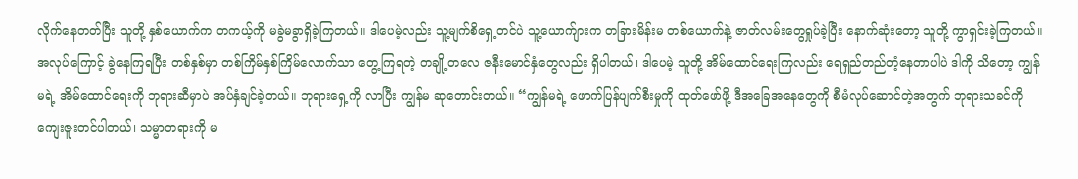လိုက်နေတတ်ပြီး သူတို့ နှစ်ယောက်က တကယ့်ကို မခွဲမခွာရှိခဲ့ကြတယ်။ ဒါပေမဲ့လည်း သူ့မျက်စိရှေ့တင်ပဲ သူ့ယောက်ျားက တခြားမိန်းမ တစ်ယောက်နဲ့ ဇာတ်လမ်းတွေရှုပ်ခဲ့ပြီး နောက်ဆုံးတော့ သူတို့ ကွာရှင်းခဲ့ကြတယ်။ အလုပ်ကြောင့် ခွဲနေကြရပြီး တစ်နှစ်မှာ တစ်ကြိမ်နှစ်ကြိမ်လောက်သာ တွေ့ကြရတဲ့ တချို့တလေ ဇနီးမောင်နှံတွေလည်း ရှိပါတယ်၊ ဒါပေမဲ့ သူတို့ အိမ်ထောင်ရေးကြလည်း ရေရှည်တည်တံ့နေတာပါပဲ ဒါကို သိတော့ ကျွန်မရဲ့ အိမ်ထောင်ရေးကို ဘုရားဆီမှာပဲ အပ်နှံချင်ခဲ့တယ်။ ဘုရားရှေ့ကို လာပြီး ကျွန်မ ဆုတောင်းတယ်။ “ကျွန်မရဲ့ ဖောက်ပြန်ပျက်စီးမှုကို ထုတ်ဖော်ဖို့ ဒီအခြေအနေတွေကို စီမံလုပ်ဆောင်တဲ့အတွက် ဘုရားသခင်ကို ကျေးဇူးတင်ပါတယ်၊ သမ္မာတရားကို မ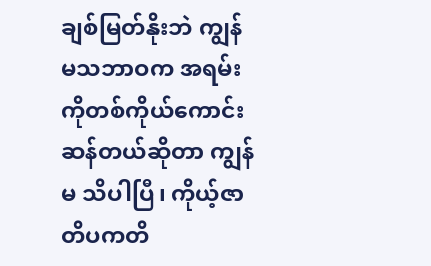ချစ်မြတ်နိုးဘဲ ကျွန်မသဘာဝက အရမ်းကိုတစ်ကိုယ်ကောင်းဆန်တယ်ဆိုတာ ကျွန်မ သိပါပြီ၊ ကိုယ့်ဇာတိပကတိ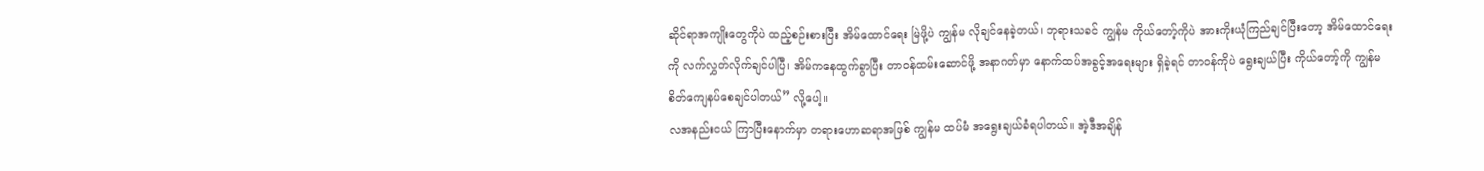ဆိုင်ရာအကျိုးတွေကိုပဲ ထည့်စဉ်းစားပြီး အိမ်ထောင်ရေး မြဲဖို့ပဲ ကျွန်မ လိုချင်နေခဲ့တယ်၊ ဘုရားသခင် ကျွန်မ ကိုယ်တော့်ကိုပဲ အားကိုးယုံကြည်ချင်ပြီးတော့ အိမ်ထောင်ရေးကို လက်လွှတ်လိုက်ချင်ပါပြီ၊ အိမ်ကနေထွက်ခွာပြီး တာဝန်ထမ်းဆောင်ဖို့ အနာဂတ်မှာ နောက်ထပ်အခွင့်အရေးများ ရှိခဲ့ရင် တာဝန်ကိုပဲ ရွေးချယ်ပြီး ကိုယ်တော့်ကို ကျွန်မ စိတ်ကျေနပ်စေချင်ပါတယ်” လို့ပေါ့။
လအနည်းငယ် ကြာပြီးနောက်မှာ တရားဟောဆရာအဖြစ် ကျွန်မ ထပ်မံ အရွေးချယ်ခံရပါတယ်။ အဲ့ဒီအချိန်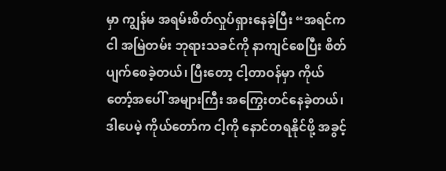မှာ ကျွန်မ အရမ်းစိတ်လှုပ်ရှားနေခဲ့ပြီး “အရင်က ငါ အမြဲတမ်း ဘုရားသခင်ကို နာကျင်စေပြီး စိတ်ပျက်စေခဲ့တယ်၊ ပြီးတော့ ငါ့တာဝန်မှာ ကိုယ်တော့်အပေါ် အများကြီး အကြွေးတင်နေခဲ့တယ်၊ ဒါပေမဲ့ ကိုယ်တော်က ငါ့ကို နောင်တရနိုင်ဖို့ အခွင့်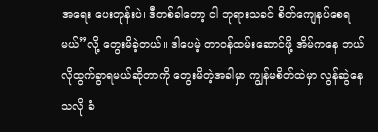အရေး ပေးတုန်းပဲ၊ ဒီတစ်ခါတော့ ငါ ဘုရားသခင် စိတ်ကျေနပ်စေရမယ်”လို့ တွေးမိခဲ့တယ်။ ဒါပေမဲ့ တာဝန်ထမ်းဆောင်ဖို့ အိမ်ကနေ ဘယ်လိုထွက်ခွာရမယ်ဆိုတာကို တွေးမိတဲ့အခါမှာ ကျွန်မစိတ်ထဲမှာ လွန်ဆွဲနေသလို ခံ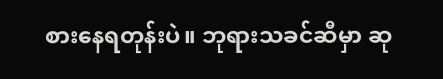စားနေရတုန်းပဲ။ ဘုရားသခင်ဆီမှာ ဆု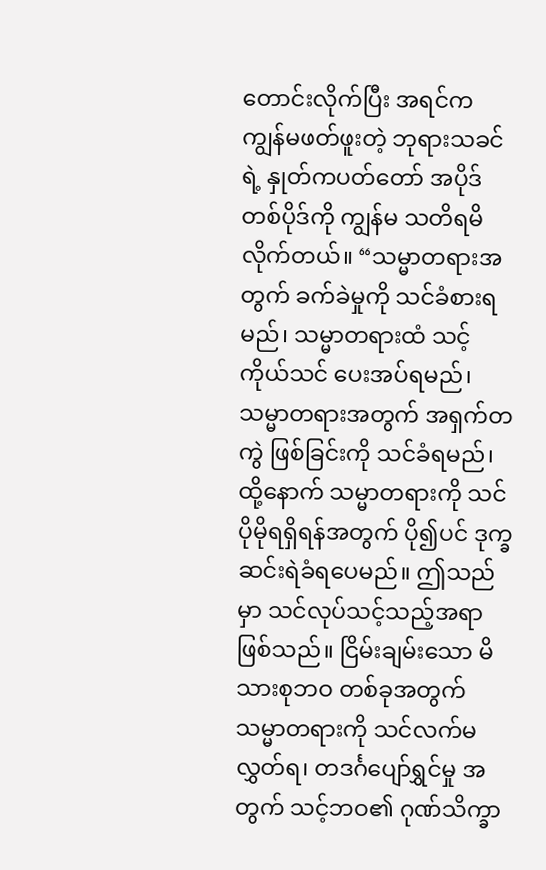တောင်းလိုက်ပြီး အရင်က ကျွန်မဖတ်ဖူးတဲ့ ဘုရားသခင်ရဲ့ နှုတ်ကပတ်တော် အပိုဒ်တစ်ပိုဒ်ကို ကျွန်မ သတိရမိလိုက်တယ်။ “သမ္မာတရားအတွက် ခက်ခဲမှုကို သင်ခံစားရမည်၊ သမ္မာတရားထံ သင့်ကိုယ်သင် ပေးအပ်ရမည်၊ သမ္မာတရားအတွက် အရှက်တကွဲ ဖြစ်ခြင်းကို သင်ခံရမည်၊ ထို့နောက် သမ္မာတရားကို သင်ပိုမိုရရှိရန်အတွက် ပို၍ပင် ဒုက္ခဆင်းရဲခံရပေမည်။ ဤသည်မှာ သင်လုပ်သင့်သည့်အရာဖြစ်သည်။ ငြိမ်းချမ်းသော မိသားစုဘဝ တစ်ခုအတွက် သမ္မာတရားကို သင်လက်မလွှတ်ရ၊ တဒင်္ဂပျော်ရွှင်မှု အတွက် သင့်ဘဝ၏ ဂုဏ်သိက္ခာ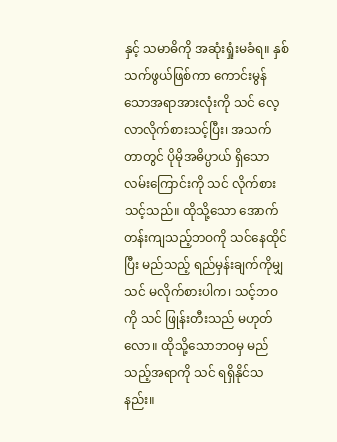နှင့် သမာဓိကို အဆုံးရှုံးမခံရ။ နှစ်သက်ဖွယ်ဖြစ်ကာ ကောင်းမွန်သောအရာအားလုံးကို သင် လေ့လာလိုက်စားသင့်ပြီး၊ အသက်တာတွင် ပိုမိုအဓိပ္ပာယ် ရှိသော လမ်းကြောင်းကို သင် လိုက်စားသင့်သည်။ ထိုသို့သော အောက်တန်းကျသည့်ဘဝကို သင်နေထိုင်ပြီး မည်သည့် ရည်မှန်းချက်ကိုမျှ သင် မလိုက်စားပါက၊ သင့်ဘဝကို သင် ဖြုန်းတီးသည် မဟုတ်လော။ ထိုသို့သောဘဝမှ မည်သည့်အရာကို သင် ရရှိနိုင်သနည်း။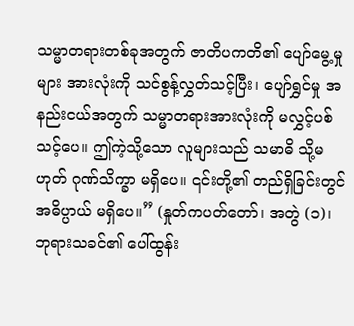သမ္မာတရားတစ်ခုအတွက် ဇာတိပကတိ၏ ပျော်မွေ့မှုများ အားလုံးကို သင်စွန့်လွှတ်သင့်ပြီး၊ ပျော်ရွှင်မှု အနည်းငယ်အတွက် သမ္မာတရားအားလုံးကို မလွှင့်ပစ်သင့်ပေ။ ဤကဲ့သို့သော လူများသည် သမာဓိ သို့မဟုတ် ဂုဏ်သိက္ခာ မရှိပေ။ ၎င်းတို့၏ တည်ရှိခြင်းတွင် အဓိပ္ပာယ် မရှိပေ။” (နှုတ်ကပတ်တော်၊ အတွဲ (၁)၊ ဘုရားသခင်၏ ပေါ်ထွန်း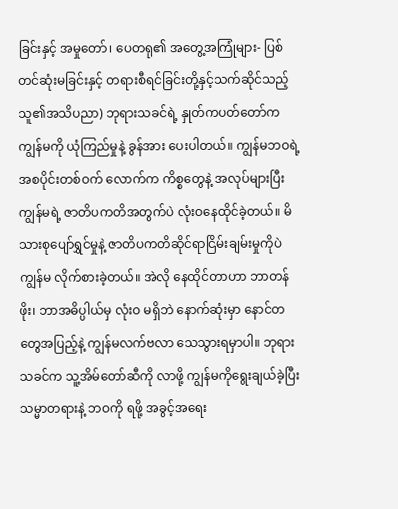ခြင်းနှင့် အမှုတော်၊ ပေတရု၏ အတွေ့အကြုံများ- ပြစ်တင်ဆုံးမခြင်းနှင့် တရားစီရင်ခြင်းတို့နှင့်သက်ဆိုင်သည့် သူ၏အသိပညာ) ဘုရားသခင်ရဲ့ နှုတ်ကပတ်တော်က ကျွန်မကို ယုံကြည်မှုနဲ့ ခွန်အား ပေးပါတယ်။ ကျွန်မဘဝရဲ့ အစပိုင်းတစ်ဝက် လောက်က ကိစ္စတွေနဲ့ အလုပ်များပြီး ကျွန်မရဲ့ ဇာတိပကတိအတွက်ပဲ လုံးဝနေထိုင်ခဲ့တယ်။ မိသားစုပျော်ရွှင်မှုနဲ့ ဇာတိပကတိဆိုင်ရာငြိမ်းချမ်းမှုကိုပဲ ကျွန်မ လိုက်စားခဲ့တယ်။ အဲလို နေထိုင်တာဟာ ဘာတန်ဖိုး၊ ဘာအဓိပ္ပါယ်မှ လုံးဝ မရှိဘဲ နောက်ဆုံးမှာ နောင်တတွေအပြည့်နဲ့ ကျွန်မလက်ဗလာ သေသွားရမှာပါ။ ဘုရားသခင်က သူ့အိမ်တော်ဆီကို လာဖို့ ကျွန်မကိုရွေးချယ်ခဲ့ပြီး သမ္မာတရားနဲ့ ဘဝကို ရဖို့ အခွင့်အရေး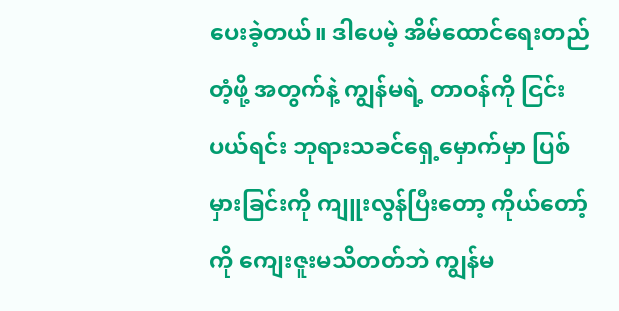ပေးခဲ့တယ်။ ဒါပေမဲ့ အိမ်ထောင်ရေးတည်တံ့ဖို့ အတွက်နဲ့ ကျွန်မရဲ့ တာဝန်ကို ငြင်းပယ်ရင်း ဘုရားသခင်ရှေ့မှောက်မှာ ပြစ်မှားခြင်းကို ကျူးလွန်ပြီးတော့ ကိုယ်တော့်ကို ကျေးဇူးမသိတတ်ဘဲ ကျွန်မ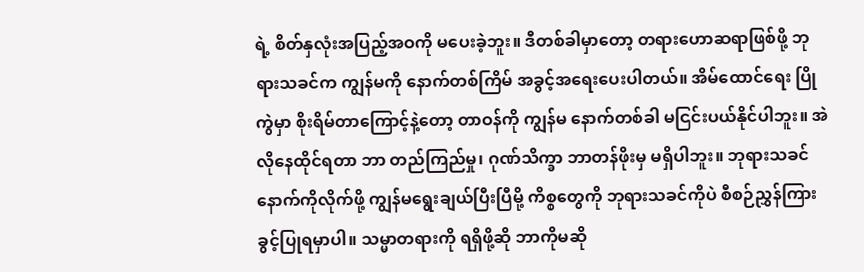ရဲ့ စိတ်နှလုံးအပြည့်အဝကို မပေးခဲ့ဘူး။ ဒီတစ်ခါမှာတော့ တရားဟောဆရာဖြစ်ဖို့ ဘုရားသခင်က ကျွန်မကို နောက်တစ်ကြိမ် အခွင့်အရေးပေးပါတယ်။ အိမ်ထောင်ရေး ပြိုကွဲမှာ စိုးရိမ်တာကြောင့်နဲ့တော့ တာဝန်ကို ကျွန်မ နောက်တစ်ခါ မငြင်းပယ်နိုင်ပါဘူး။ အဲလိုနေထိုင်ရတာ ဘာ တည်ကြည်မှု၊ ဂုဏ်သိက္ခာ ဘာတန်ဖိုးမှ မရှိပါဘူး။ ဘုရားသခင်နောက်ကိုလိုက်ဖို့ ကျွန်မရွေးချယ်ပြီးပြီမို့ ကိစ္စတွေကို ဘုရားသခင်ကိုပဲ စီစဉ်ညွှန်ကြားခွင့်ပြုရမှာပါ။ သမ္မာတရားကို ရရှိဖို့ဆို ဘာကိုမဆို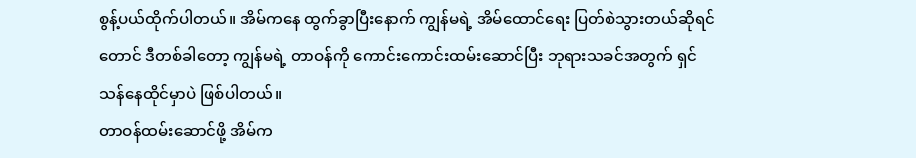စွန့်ပယ်ထိုက်ပါတယ်။ အိမ်ကနေ ထွက်ခွာပြီးနောက် ကျွန်မရဲ့ အိမ်ထောင်ရေး ပြတ်စဲသွားတယ်ဆိုရင်တောင် ဒီတစ်ခါတော့ ကျွန်မရဲ့ တာဝန်ကို ကောင်းကောင်းထမ်းဆောင်ပြီး ဘုရားသခင်အတွက် ရှင်သန်နေထိုင်မှာပဲ ဖြစ်ပါတယ်။
တာဝန်ထမ်းဆောင်ဖို့ အိမ်က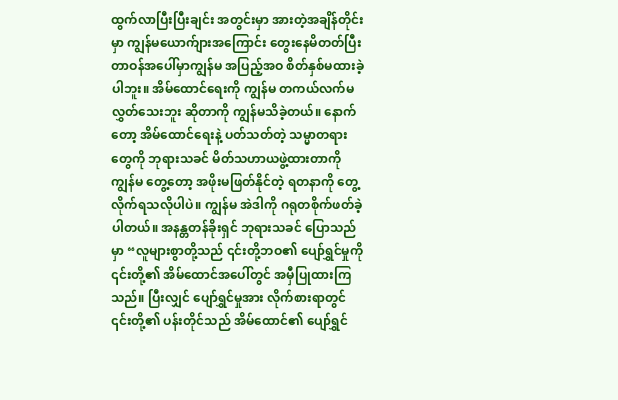ထွက်လာပြီးပြီးချင်း အတွင်းမှာ အားတဲ့အချိန်တိုင်းမှာ ကျွန်မယောက်ျားအကြောင်း တွေးနေမိတတ်ပြီး တာဝန်အပေါ်မှာကျွန်မ အပြည့်အဝ စိတ်နှစ်မထားခဲ့ပါဘူး။ အိမ်ထောင်ရေးကို ကျွန်မ တကယ်လက်မလွှတ်သေးဘူး ဆိုတာကို ကျွန်မသိခဲ့တယ်။ နောက်တော့ အိမ်ထောင်ရေးနဲ့ ပတ်သတ်တဲ့ သမ္မာတရားတွေကို ဘုရားသခင် မိတ်သဟာယဖွဲ့ထားတာကို ကျွန်မ တွေ့တော့ အဖိုးမဖြတ်နိုင်တဲ့ ရတနာကို တွေ့လိုက်ရသလိုပါပဲ။ ကျွန်မ အဲဒါကို ဂရုတစိုက်ဖတ်ခဲ့ပါတယ်။ အနန္တတန်ခိုးရှင် ဘုရားသခင် ပြောသည်မှာ “လူများစွာတို့သည် ၎င်းတို့ဘဝ၏ ပျော်ရွှင်မှုကို ၎င်းတို့၏ အိမ်ထောင်အပေါ်တွင် အမှီပြုထားကြသည်။ ပြီးလျှင် ပျော်ရွှင်မှုအား လိုက်စားရာတွင် ၎င်းတို့၏ ပန်းတိုင်သည် အိမ်ထောင်၏ ပျော်ရွှင်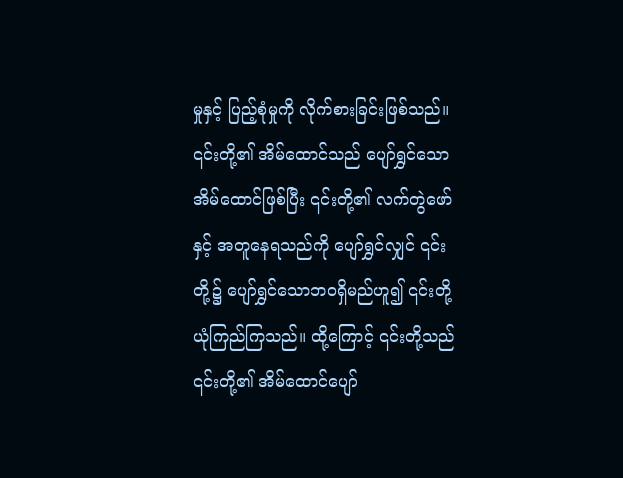မှုနှင့် ပြည့်စုံမှုကို လိုက်စားခြင်းဖြစ်သည်။ ၎င်းတို့၏ အိမ်ထောင်သည် ပျော်ရွှင်သော အိမ်ထောင်ဖြစ်ပြီး ၎င်းတို့၏ လက်တွဲဖော်နှင့် အတူနေရသည်ကို ပျော်ရွှင်လျှင် ၎င်းတို့၌ ပျော်ရွှင်သောဘဝရှိမည်ဟူ၍ ၎င်းတို့ ယုံကြည်ကြသည်။ ထို့ကြောင့် ၎င်းတို့သည် ၎င်းတို့၏ အိမ်ထောင်ပျော်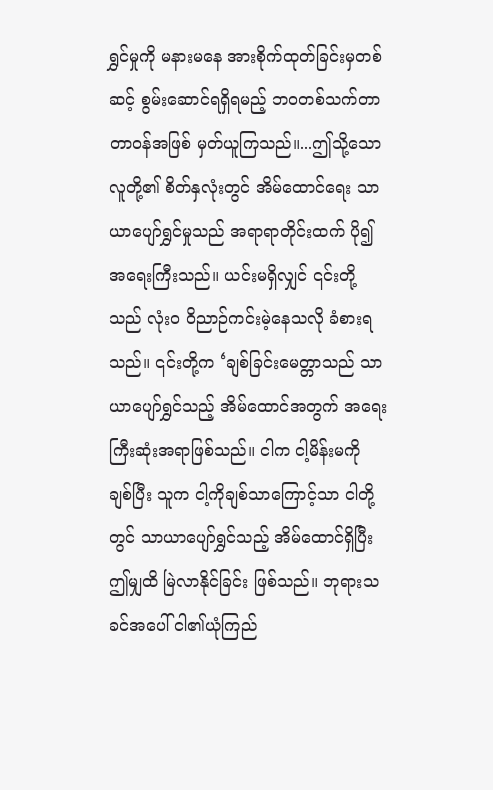ရွှင်မှုကို မနားမနေ အားစိုက်ထုတ်ခြင်းမှတစ်ဆင့် စွမ်းဆောင်ရရှိရမည့် ဘဝတစ်သက်တာတာဝန်အဖြစ် မှတ်ယူကြသည်။...ဤသို့သောလူတို့၏ စိတ်နှလုံးတွင် အိမ်ထောင်ရေး သာယာပျော်ရွှင်မှုသည် အရာရာတိုင်းထက် ပို၍ အရေးကြီးသည်။ ယင်းမရှိလျှင် ၎င်းတို့သည် လုံးဝ ဝိညာဉ်ကင်းမဲ့နေသလို ခံစားရသည်။ ၎င်းတို့က ‘ချစ်ခြင်းမေတ္တာသည် သာယာပျော်ရွှင်သည့် အိမ်ထောင်အတွက် အရေးကြီးဆုံးအရာဖြစ်သည်။ ငါက ငါ့မိန်းမကို ချစ်ပြီး သူက ငါ့ကိုချစ်သာကြောင့်သာ ငါတို့တွင် သာယာပျော်ရွှင်သည့် အိမ်ထောင်ရှိပြီး ဤမျှထိ မြဲလာနိုင်ခြင်း ဖြစ်သည်။ ဘုရားသခင်အပေါ် ငါ၏ယုံကြည်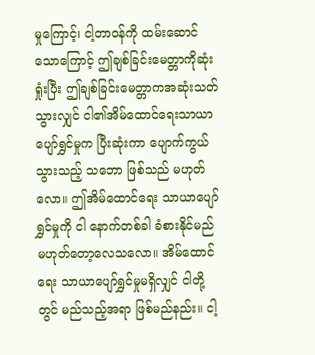မှုကြောင့်၊ ငါ့တာဝန်ကို ထမ်းဆောင်သောကြောင့် ဤချစ်ခြင်းမေတ္တာကိုဆုံးရှုံးပြီး ဤချစ်ခြင်းမေတ္တာကအဆုံးသတ်သွားလျှင် ငါ၏အိမ်ထောင်ရေးသာယာပျော်ရွှင်မှုက ပြီးဆုံးကာ ပျောက်ကွယ်သွားသည့် သဘော ဖြစ်သည် မဟုတ်လော။ ဤအိမ်ထောင်ရေး သာယာပျော်ရွှင်မှုကို ငါ နောက်တစ်ခါ ခံစားနိုင်မည် မဟုတ်တော့လေသလော။ အိမ်ထောင်ရေး သာယာပျော်ရွှင်မှုမရှိလျှင် ငါတို့တွင် မည်သည့်အရာ ဖြစ်မည်နည်း။ ငါ့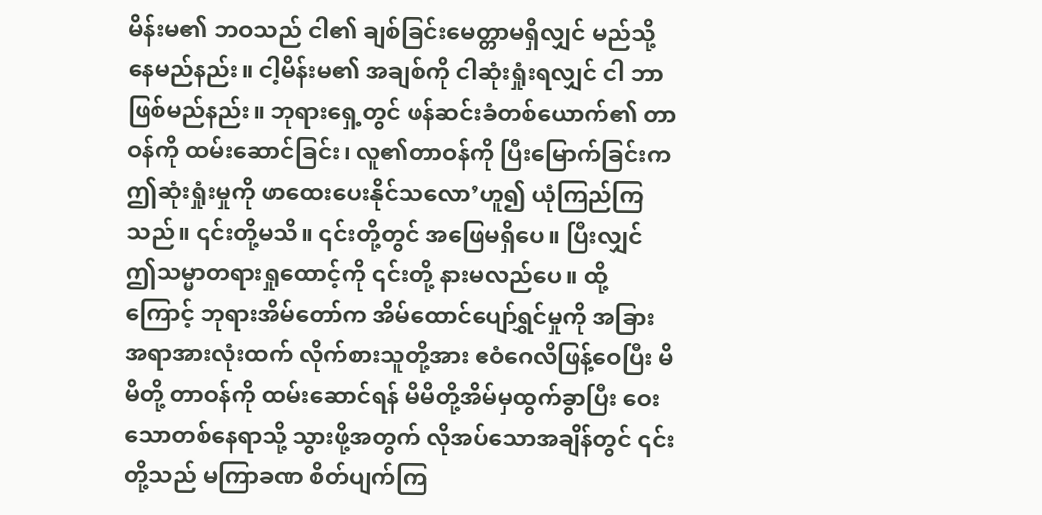မိန်းမ၏ ဘဝသည် ငါ၏ ချစ်ခြင်းမေတ္တာမရှိလျှင် မည်သို့ နေမည်နည်း။ ငါ့မိန်းမ၏ အချစ်ကို ငါဆုံးရှုံးရလျှင် ငါ ဘာဖြစ်မည်နည်း။ ဘုရားရှေ့တွင် ဖန်ဆင်းခံတစ်ယောက်၏ တာဝန်ကို ထမ်းဆောင်ခြင်း၊ လူ၏တာဝန်ကို ပြီးမြောက်ခြင်းက ဤဆုံးရှုံးမှုကို ဖာထေးပေးနိုင်သလော’ဟူ၍ ယုံကြည်ကြသည်။ ၎င်းတို့မသိ။ ၎င်းတို့တွင် အဖြေမရှိပေ။ ပြီးလျှင် ဤသမ္မာတရားရှုထောင့်ကို ၎င်းတို့ နားမလည်ပေ။ ထို့ကြောင့် ဘုရားအိမ်တော်က အိမ်ထောင်ပျော်ရွှင်မှုကို အခြားအရာအားလုံးထက် လိုက်စားသူတို့အား ဧဝံဂေလိဖြန့်ဝေပြီး မိမိတို့ တာဝန်ကို ထမ်းဆောင်ရန် မိမိတို့အိမ်မှထွက်ခွာပြီး ဝေးသောတစ်နေရာသို့ သွားဖို့အတွက် လိုအပ်သောအချိန်တွင် ၎င်းတို့သည် မကြာခဏ စိတ်ပျက်ကြ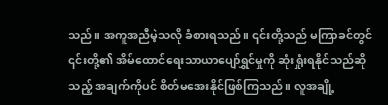သည်။ အကူအညီမဲ့သလို ခံစားရသည်။ ၎င်းတို့သည် မကြာခင်တွင် ၎င်းတို့၏ အိမ်ထောင်ရေးသာယာပျော်ရွှင်မှုကို ဆုံးရှုံးရနိုင်သည်ဆိုသည့် အချက်ကိုပင် စိတ်မအေးနိုင်ဖြစ်ကြသည်။ လူအချို့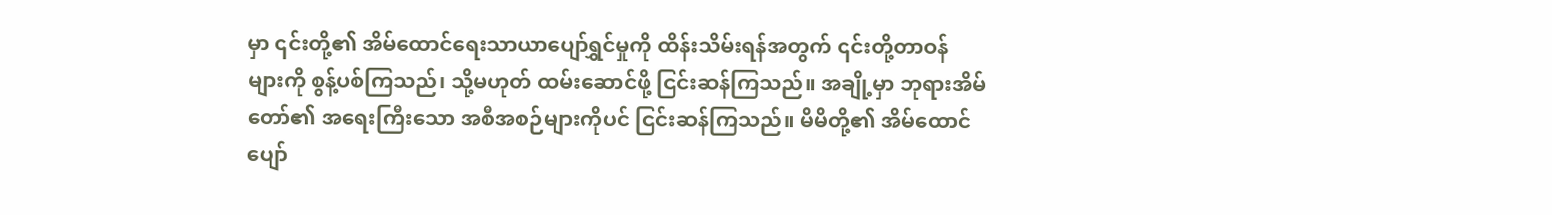မှာ ၎င်းတို့၏ အိမ်ထောင်ရေးသာယာပျော်ရွှင်မှုကို ထိန်းသိမ်းရန်အတွက် ၎င်းတို့တာဝန်များကို စွန့်ပစ်ကြသည်၊ သို့မဟုတ် ထမ်းဆောင်ဖို့ ငြင်းဆန်ကြသည်။ အချို့မှာ ဘုရားအိမ်တော်၏ အရေးကြီးသော အစီအစဉ်များကိုပင် ငြင်းဆန်ကြသည်။ မိမိတို့၏ အိမ်ထောင်ပျော်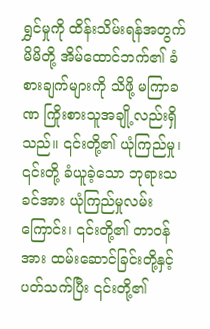ရွှင်မှုကို ထိန်းသိမ်းရန်အတွက် မိမိတို့ အိမ်ထောင်ဘက်၏ ခံစားချက်များကို သိဖို့ မကြာခဏ ကြိုးစားသူအချို့လည်းရှိသည်။ ၎င်းတို့၏ ယုံကြည်မှု၊ ၎င်းတို့ ခံယူခဲ့သော ဘုရားသခင်အား ယုံကြည်မှုလမ်းကြောင်း၊ ၎င်းတို့၏ တာဝန်အား ထမ်းဆောင်ခြင်းတို့နှင့်ပတ်သက်ပြီး ၎င်းတို့၏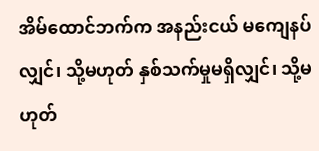အိမ်ထောင်ဘက်က အနည်းငယ် မကျေနပ်လျှင်၊ သို့မဟုတ် နှစ်သက်မှုမရှိလျှင်၊ သို့မဟုတ်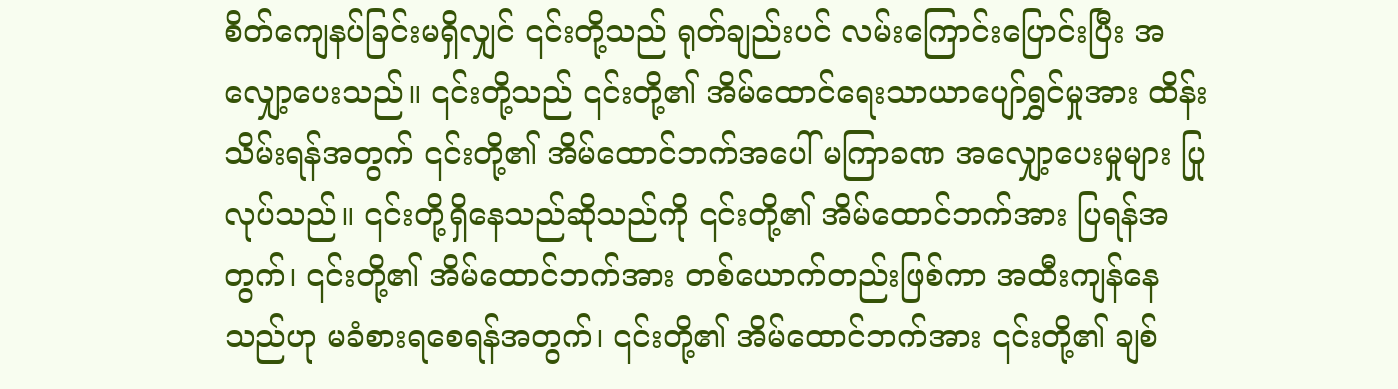စိတ်ကျေနပ်ခြင်းမရှိလျှင် ၎င်းတို့သည် ရုတ်ချည်းပင် လမ်းကြောင်းပြောင်းပြီး အလျှော့ပေးသည်။ ၎င်းတို့သည် ၎င်းတို့၏ အိမ်ထောင်ရေးသာယာပျော်ရွှင်မှုအား ထိန်းသိမ်းရန်အတွက် ၎င်းတို့၏ အိမ်ထောင်ဘက်အပေါ် မကြာခဏ အလျှော့ပေးမှုများ ပြုလုပ်သည်။ ၎င်းတို့ရှိနေသည်ဆိုသည်ကို ၎င်းတို့၏ အိမ်ထောင်ဘက်အား ပြရန်အတွက်၊ ၎င်းတို့၏ အိမ်ထောင်ဘက်အား တစ်ယောက်တည်းဖြစ်ကာ အထီးကျန်နေသည်ဟု မခံစားရစေရန်အတွက်၊ ၎င်းတို့၏ အိမ်ထောင်ဘက်အား ၎င်းတို့၏ ချစ်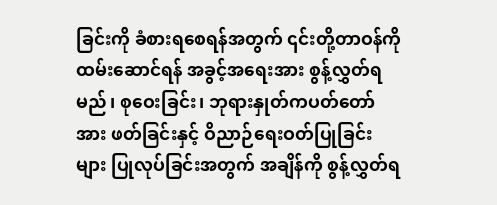ခြင်းကို ခံစားရစေရန်အတွက် ၎င်းတို့တာဝန်ကို ထမ်းဆောင်ရန် အခွင့်အရေးအား စွန့်လွှတ်ရမည်၊ စုဝေးခြင်း၊ ဘုရားနှုတ်ကပတ်တော်အား ဖတ်ခြင်းနှင့် ဝိညာဉ်ရေးဝတ်ပြုခြင်းများ ပြုလုပ်ခြင်းအတွက် အချိန်ကို စွန့်လွှတ်ရ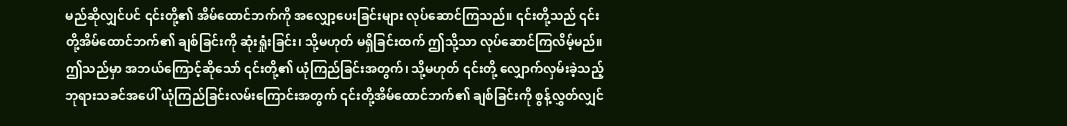မည်ဆိုလျှင်ပင် ၎င်းတို့၏ အိမ်ထောင်ဘက်ကို အလျှော့ပေးခြင်းများ လုပ်ဆောင်ကြသည်။ ၎င်းတို့သည် ၎င်းတို့အိမ်ထောင်ဘက်၏ ချစ်ခြင်းကို ဆုံးရှုံးခြင်း၊ သို့မဟုတ် မရှိခြင်းထက် ဤသို့သာ လုပ်ဆောင်ကြလိမ့်မည်။ ဤသည်မှာ အဘယ်ကြောင့်ဆိုသော် ၎င်းတို့၏ ယုံကြည်ခြင်းအတွက်၊ သို့မဟုတ် ၎င်းတို့ လျှောက်လှမ်းခဲ့သည့်ဘုရားသခင်အပေါ် ယုံကြည်ခြင်းလမ်းကြောင်းအတွက် ၎င်းတို့အိမ်ထောင်ဘက်၏ ချစ်ခြင်းကို စွန့်လွှတ်လျှင်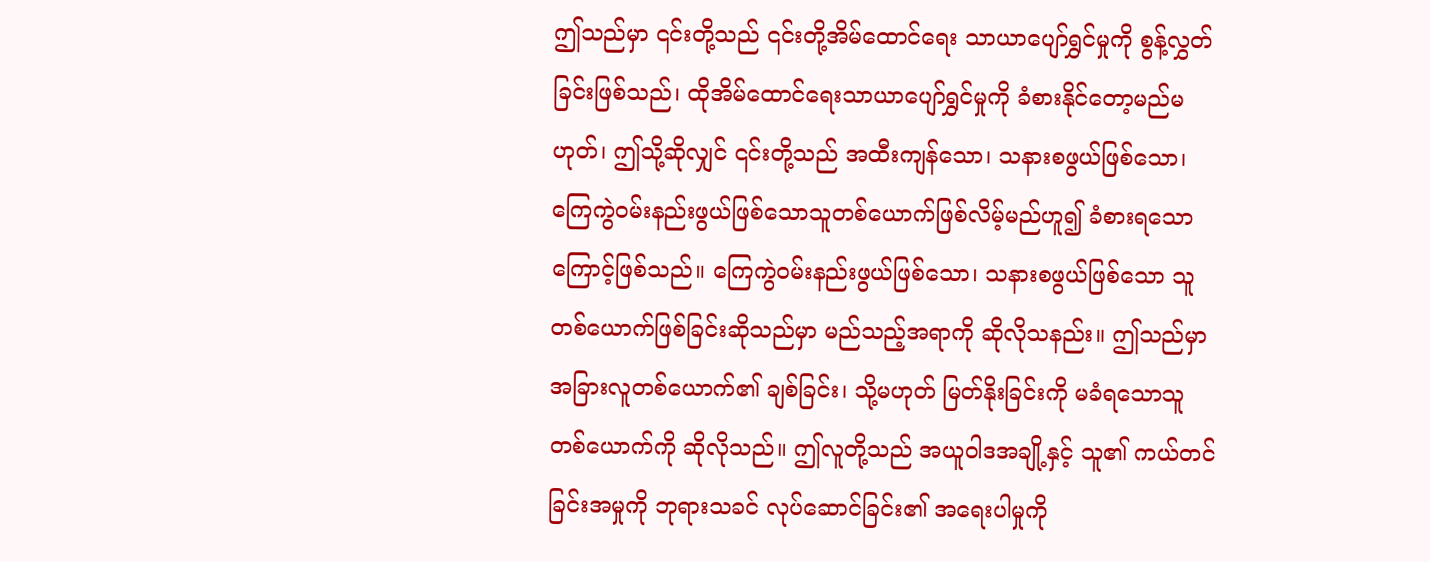ဤသည်မှာ ၎င်းတို့သည် ၎င်းတို့အိမ်ထောင်ရေး သာယာပျော်ရွှင်မှုကို စွန့်လွှတ်ခြင်းဖြစ်သည်၊ ထိုအိမ်ထောင်ရေးသာယာပျော်ရွှင်မှုကို ခံစားနိုင်တော့မည်မဟုတ်၊ ဤသို့ဆိုလျှင် ၎င်းတို့သည် အထီးကျန်သော၊ သနားစဖွယ်ဖြစ်သော၊ ကြေကွဲဝမ်းနည်းဖွယ်ဖြစ်သောသူတစ်ယောက်ဖြစ်လိမ့်မည်ဟူ၍ ခံစားရသောကြောင့်ဖြစ်သည်။ ကြေကွဲဝမ်းနည်းဖွယ်ဖြစ်သော၊ သနားစဖွယ်ဖြစ်သော သူတစ်ယောက်ဖြစ်ခြင်းဆိုသည်မှာ မည်သည့်အရာကို ဆိုလိုသနည်း။ ဤသည်မှာ အခြားလူတစ်ယောက်၏ ချစ်ခြင်း၊ သို့မဟုတ် မြတ်နိုးခြင်းကို မခံရသောသူတစ်ယောက်ကို ဆိုလိုသည်။ ဤလူတို့သည် အယူဝါဒအချို့နှင့် သူ၏ ကယ်တင်ခြင်းအမှုကို ဘုရားသခင် လုပ်ဆောင်ခြင်း၏ အရေးပါမှုကို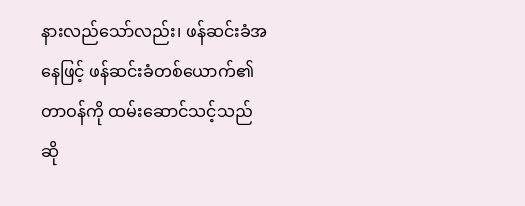နားလည်သော်လည်း၊ ဖန်ဆင်းခံအနေဖြင့် ဖန်ဆင်းခံတစ်ယောက်၏ တာဝန်ကို ထမ်းဆောင်သင့်သည်ဆို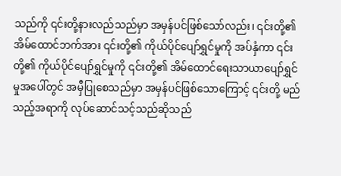သည်ကို ၎င်းတို့နားလည်သည်မှာ အမှန်ပင်ဖြစ်သော်လည်း၊ ၎င်းတို့၏ အိမ်ထောင်ဘက်အား ၎င်းတို့၏ ကိုယ်ပိုင်ပျော်ရွှင်မှုကို အပ်နှံကာ ၎င်းတို့၏ ကိုယ်ပိုင်ပျော်ရွှင်မှုကို ၎င်းတို့၏ အိမ်ထောင်ရေးသာယာပျော်ရွှင်မှုအပေါ်တွင် အမှီပြုစေသည်မှာ အမှန်ပင်ဖြစ်သောကြောင့် ၎င်းတို့ မည်သည့်အရာကို လုပ်ဆောင်သင့်သည်ဆိုသည်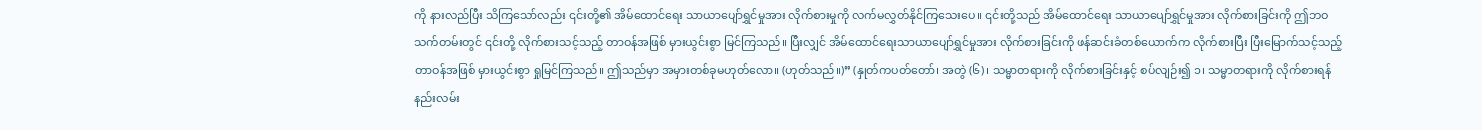ကို နားလည်ပြီး သိကြသော်လည်း ၎င်းတို့၏ အိမ်ထောင်ရေး သာယာပျော်ရွှင်မှုအား လိုက်စားမှုကို လက်မလွှတ်နိုင်ကြသေးပေ။ ၎င်းတို့သည် အိမ်ထောင်ရေး သာယာပျော်ရွှင်မှုအား လိုက်စားခြင်းကို ဤဘဝသက်တမ်းတွင် ၎င်းတို့ လိုက်စားသင့်သည့် တာဝန်အဖြစ် မှားယွင်းစွာ မြင်ကြသည်။ ပြီးလျှင် အိမ်ထောင်ရေးသာယာပျော်ရွှင်မှုအား လိုက်စားခြင်းကို ဖန်ဆင်းခံတစ်ယောက်က လိုက်စားပြီး ပြီးမြောက်သင့်သည့် တာဝန်အဖြစ် မှားယွင်းစွာ ရှုမြင်ကြသည်။ ဤသည်မှာ အမှားတစ်ခုမဟုတ်လော။ (ဟုတ်သည်။)” (နှုတ်ကပတ်တော်၊ အတွဲ (၆)၊ သမ္မာတရားကို လိုက်စားခြင်းနှင့် စပ်လျဉ်း၍ ၁၊ သမ္မာတရားကို လိုက်စားရန်နည်းလမ်း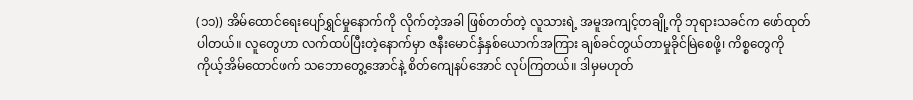(၁၁)) အိမ်ထောင်ရေးပျော်ရွှင်မှုနောက်ကို လိုက်တဲ့အခါ ဖြစ်တတ်တဲ့ လူသားရဲ့ အမူအကျင့်တချို့ကို ဘုရားသခင်က ဖော်ထုတ်ပါတယ်။ လူတွေဟာ လက်ထပ်ပြီးတဲ့နောက်မှာ ဇနီးမောင်နှံနှစ်ယောက်အကြား ချစ်ခင်တွယ်တာမှုခိုင်မြဲစေဖို့၊ ကိစ္စတွေကို ကိုယ့်အိမ်ထောင်ဖက် သဘောတွေ့အောင်နဲ့ စိတ်ကျေနပ်အောင် လုပ်ကြတယ်။ ဒါမှမဟုတ်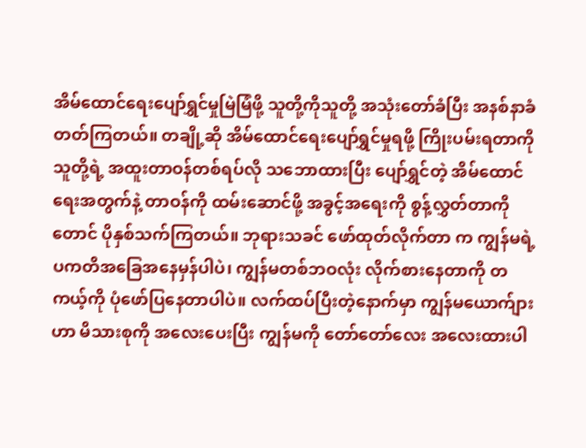အိမ်ထောင်ရေးပျော်ရွှင်မှုမြဲမြံဖို့ သူတို့ကိုသူတို့ အသုံးတော်ခံပြီး အနစ်နာခံတတ်ကြတယ်။ တချို့ဆို အိမ်ထောင်ရေးပျော်ရွှင်မှုရဖို့ ကြိုးပမ်းရတာကို သူတို့ရဲ့ အထူးတာဝန်တစ်ရပ်လို သဘောထားပြီး ပျော်ရွှင်တဲ့ အိမ်ထောင်ရေးအတွက်နဲ့ တာဝန်ကို ထမ်းဆောင်ဖို့ အခွင့်အရေးကို စွန့်လွှတ်တာကိုတောင် ပိုနှစ်သက်ကြတယ်။ ဘုရားသခင် ဖော်ထုတ်လိုက်တာ က ကျွန်မရဲ့ ပကတိအခြေအနေမှန်ပါပဲ၊ ကျွန်မတစ်ဘဝလုံး လိုက်စားနေတာကို တကယ့်ကို ပုံဖော်ပြနေတာပါပဲ။ လက်ထပ်ပြီးတဲ့နောက်မှာ ကျွန်မယောက်ျားဟာ မိသားစုကို အလေးပေးပြီး ကျွန်မကို တော်တော်လေး အလေးထားပါ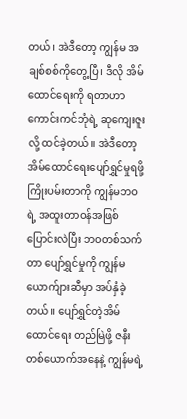တယ်၊ အဲဒီတော့ ကျွန်မ အချစ်စစ်ကိုတွေ့ပြီ၊ ဒီလို အိမ်ထောင်ရေးကို ရတာဟာ ကောင်းကင်ဘုံရဲ့ ဆုကျေးဇူးလို့ ထင်ခဲ့တယ်။ အဲဒီတော့ အိမ်ထောင်ရေးပျော်ရွှင်မှုရဖို့ ကြိုးပမ်းတာကို ကျွန်မဘဝရဲ့ အထူးတာဝန်အဖြစ် ပြောင်းလဲပြီး ဘဝတစ်သက်တာ ပျော်ရွှင်မှုကို ကျွန်မယောက်ျားဆီမှာ အပ်နှံခဲ့တယ်။ ပျော်ရွှင်တဲ့အိမ်ထောင်ရေး တည်မြဲဖို့ ဇနီးတစ်ယောက်အနေနဲ့ ကျွန်မရဲ့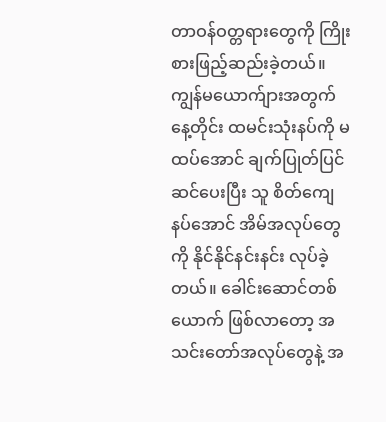တာဝန်ဝတ္တရားတွေကို ကြိုးစားဖြည့်ဆည်းခဲ့တယ်။ ကျွန်မယောက်ျားအတွက် နေ့တိုင်း ထမင်းသုံးနပ်ကို မထပ်အောင် ချက်ပြုတ်ပြင်ဆင်ပေးပြီး သူ စိတ်ကျေနပ်အောင် အိမ်အလုပ်တွေကို နိုင်နိုင်နင်းနင်း လုပ်ခဲ့တယ်။ ခေါင်းဆောင်တစ်ယောက် ဖြစ်လာတော့ အသင်းတော်အလုပ်တွေနဲ့ အ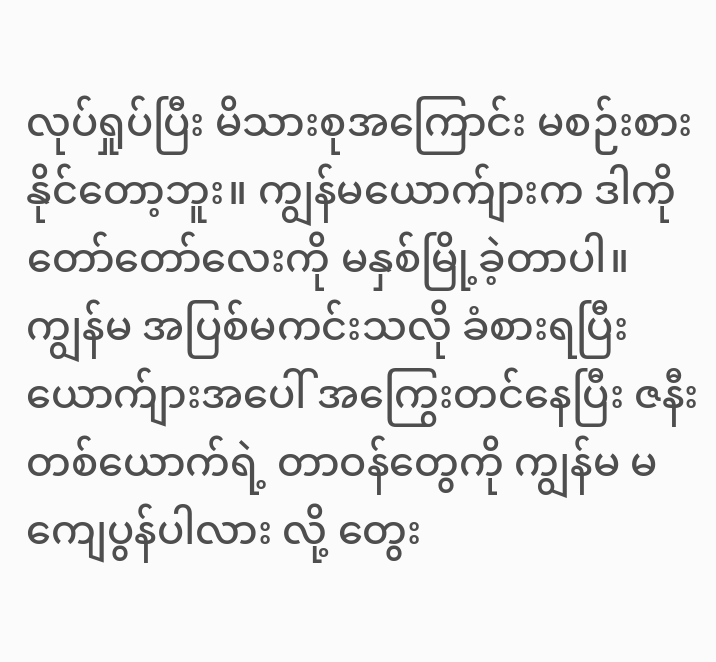လုပ်ရှုပ်ပြီး မိသားစုအကြောင်း မစဉ်းစားနိုင်တော့ဘူး။ ကျွန်မယောက်ျားက ဒါကို တော်တော်လေးကို မနှစ်မြို့ခဲ့တာပါ။ ကျွန်မ အပြစ်မကင်းသလို ခံစားရပြီး ယောက်ျားအပေါ် အကြွေးတင်နေပြီး ဇနီးတစ်ယောက်ရဲ့ တာဝန်တွေကို ကျွန်မ မကျေပွန်ပါလား လို့ တွေး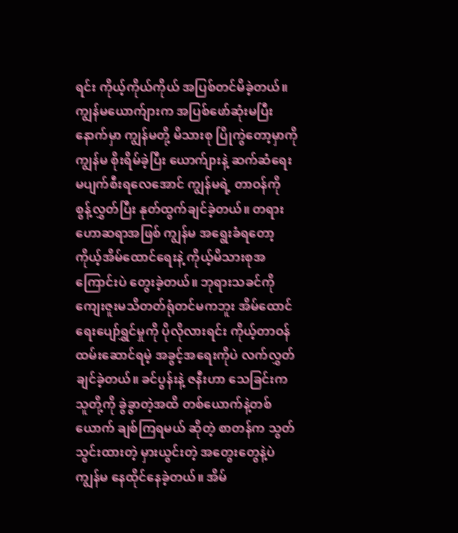ရင်း ကိုယ့်ကိုယ်ကိုယ် အပြစ်တင်မိခဲ့တယ်။ ကျွန်မယောက်ျားက အပြစ်ဖော်ဆုံးမပြီးနောက်မှာ ကျွန်မတို့ မိသားစု ပြိုကွဲတော့မှာကို ကျွန်မ စိုးရိမ်ခဲ့ပြီး ယောက်ျားနဲ့ ဆက်ဆံရေး မပျက်စီးရလေအောင် ကျွန်မရဲ့ တာဝန်ကို စွန့်လွှတ်ပြီး နုတ်ထွက်ချင်ခဲ့တယ်။ တရားဟောဆရာအဖြစ် ကျွန်မ အရွေးခံရတော့ ကိုယ့်အိမ်ထောင်ရေးနဲ့ ကိုယ့်မိသားစုအကြောင်းပဲ တွေးခဲ့တယ်။ ဘုရားသခင်ကို ကျေးဇူးမသိတတ်ရုံတင်မကဘူး အိမ်ထောင်ရေးပျော်ရွှင်မှုကို ပိုလိုလားရင်း ကိုယ့်တာဝန်ထမ်းဆောင်ရမဲ့ အခွင့်အရေးကိုပဲ လက်လွှတ်ချင်ခဲ့တယ်။ ခင်ပွန်းနဲ့ ဇနီးဟာ သေခြင်းက သူတို့ကို ခွဲခွာတဲ့အထိ တစ်ယောက်နဲ့တစ်ယောက် ချစ်ကြရမယ် ဆိုတဲ့ စာတန်က သွတ်သွင်းထားတဲ့ မှားယွင်းတဲ့ အတွေးတွေနဲ့ပဲ ကျွန်မ နေထိုင်နေခဲ့တယ်။ အိမ်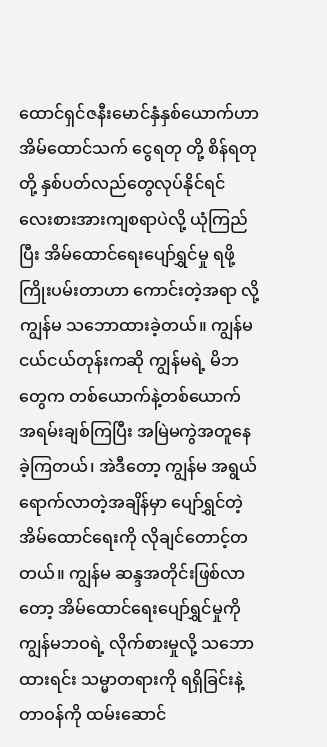ထောင်ရှင်ဇနီးမောင်နှံနှစ်ယောက်ဟာ အိမ်ထောင်သက် ငွေရတု တို့ စိန်ရတုတို့ နှစ်ပတ်လည်တွေလုပ်နိုင်ရင် လေးစားအားကျစရာပဲလို့ ယုံကြည်ပြီး အိမ်ထောင်ရေးပျော်ရွှင်မှု ရဖို့ကြိုးပမ်းတာဟာ ကောင်းတဲ့အရာ လို့ ကျွန်မ သဘောထားခဲ့တယ်။ ကျွန်မငယ်ငယ်တုန်းကဆို ကျွန်မရဲ့ မိဘတွေက တစ်ယောက်နဲ့တစ်ယောက် အရမ်းချစ်ကြပြီး အမြဲမကွဲအတူနေခဲ့ကြတယ်၊ အဲဒီတော့ ကျွန်မ အရွယ်ရောက်လာတဲ့အချိန်မှာ ပျော်ရွှင်တဲ့အိမ်ထောင်ရေးကို လိုချင်တောင့်တတယ်။ ကျွန်မ ဆန္ဒအတိုင်းဖြစ်လာတော့ အိမ်ထောင်ရေးပျော်ရွှင်မှုကို ကျွန်မဘဝရဲ့ လိုက်စားမှုလို့ သဘောထားရင်း သမ္မာတရားကို ရရှိခြင်းနဲ့ တာဝန်ကို ထမ်းဆောင်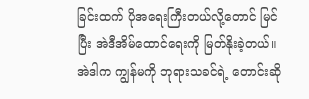ခြင်းထက် ပိုအရေးကြီးတယ်လို့တောင် မြင်ပြီး အဲဒီအိမ်ထောင်ရေးကို မြတ်နိုးခဲ့တယ်။ အဲဒါက ကျွန်မကို ဘုရားသခင်ရဲ့ တောင်းဆို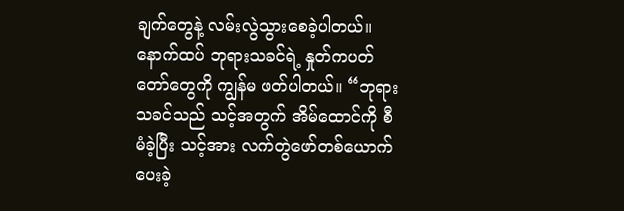ချက်တွေနဲ့ လမ်းလွဲသွားစေခဲ့ပါတယ်။
နောက်ထပ် ဘုရားသခင်ရဲ့ နှုတ်ကပတ်တော်တွေကို ကျွန်မ ဖတ်ပါတယ်။ “ဘုရားသခင်သည် သင့်အတွက် အိမ်ထောင်ကို စီမံခဲ့ပြီး သင့်အား လက်တွဲဖော်တစ်ယောက်ပေးခဲ့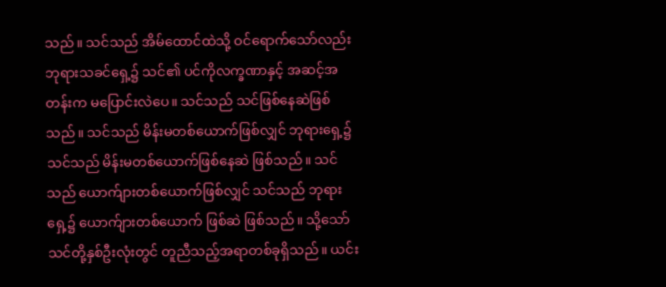သည်။ သင်သည် အိမ်ထောင်ထဲသို့ ဝင်ရောက်သော်လည်း ဘုရားသခင်ရှေ့၌ သင်၏ ပင်ကိုလက္ခဏာနှင့် အဆင့်အတန်းက မပြောင်းလဲပေ။ သင်သည် သင်ဖြစ်နေဆဲဖြစ်သည်။ သင်သည် မိန်းမတစ်ယောက်ဖြစ်လျှင် ဘုရားရှေ့၌ သင်သည် မိန်းမတစ်ယောက်ဖြစ်နေဆဲ ဖြစ်သည်။ သင်သည် ယောက်ျားတစ်ယောက်ဖြစ်လျှင် သင်သည် ဘုရားရှေ့၌ ယောက်ျားတစ်ယောက် ဖြစ်ဆဲ ဖြစ်သည်။ သို့သော် သင်တို့နှစ်ဦးလုံးတွင် တူညီသည့်အရာတစ်ခုရှိသည်။ ယင်း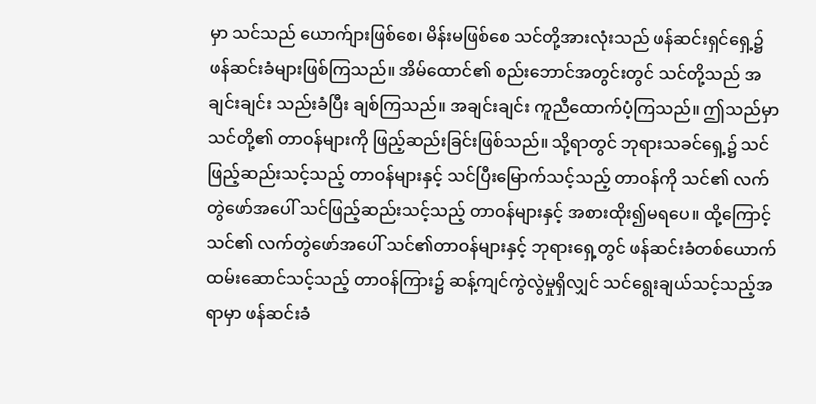မှာ သင်သည် ယောက်ျားဖြစ်စေ၊ မိန်းမဖြစ်စေ သင်တို့အားလုံးသည် ဖန်ဆင်းရှင်ရှေ့၌ ဖန်ဆင်းခံများဖြစ်ကြသည်။ အိမ်ထောင်၏ စည်းဘောင်အတွင်းတွင် သင်တို့သည် အချင်းချင်း သည်းခံပြီး ချစ်ကြသည်။ အချင်းချင်း ကူညီထောက်ပံ့ကြသည်။ ဤသည်မှာ သင်တို့၏ တာဝန်များကို ဖြည့်ဆည်းခြင်းဖြစ်သည်။ သို့ရာတွင် ဘုရားသခင်ရှေ့၌ သင်ဖြည့်ဆည်းသင့်သည့် တာဝန်များနှင့် သင်ပြီးမြောက်သင့်သည့် တာဝန်ကို သင်၏ လက်တွဲဖော်အပေါ် သင်ဖြည့်ဆည်းသင့်သည့် တာဝန်များနှင့် အစားထိုး၍မရပေ။ ထို့ကြောင့် သင်၏ လက်တွဲဖော်အပေါ် သင်၏တာဝန်များနှင့် ဘုရားရှေ့တွင် ဖန်ဆင်းခံတစ်ယောက် ထမ်းဆောင်သင့်သည့် တာဝန်ကြား၌ ဆန့်ကျင်ကွဲလွဲမှုရှိလျှင် သင်ရွေးချယ်သင့်သည့်အရာမှာ ဖန်ဆင်းခံ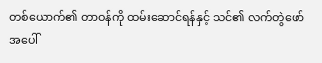တစ်ယောက်၏ တာဝန်ကို ထမ်းဆောင်ရန်နှင့် သင်၏ လက်တွဲဖော်အပေါ်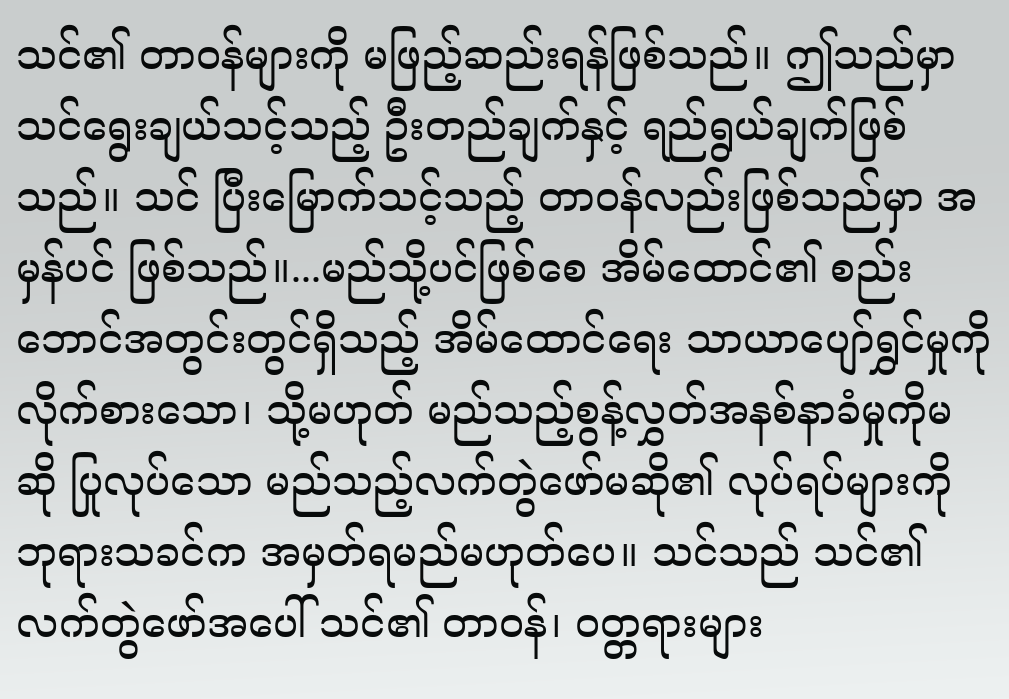သင်၏ တာဝန်များကို မဖြည့်ဆည်းရန်ဖြစ်သည်။ ဤသည်မှာ သင်ရွေးချယ်သင့်သည့် ဦးတည်ချက်နှင့် ရည်ရွယ်ချက်ဖြစ်သည်။ သင် ပြီးမြောက်သင့်သည့် တာဝန်လည်းဖြစ်သည်မှာ အမှန်ပင် ဖြစ်သည်။...မည်သို့ပင်ဖြစ်စေ အိမ်ထောင်၏ စည်းဘောင်အတွင်းတွင်ရှိသည့် အိမ်ထောင်ရေး သာယာပျော်ရွှင်မှုကို လိုက်စားသော၊ သို့မဟုတ် မည်သည့်စွန့်လွှတ်အနစ်နာခံမှုကိုမဆို ပြုလုပ်သော မည်သည့်လက်တွဲဖော်မဆို၏ လုပ်ရပ်များကို ဘုရားသခင်က အမှတ်ရမည်မဟုတ်ပေ။ သင်သည် သင်၏လက်တွဲဖော်အပေါ် သင်၏ တာဝန်၊ ဝတ္တရားများ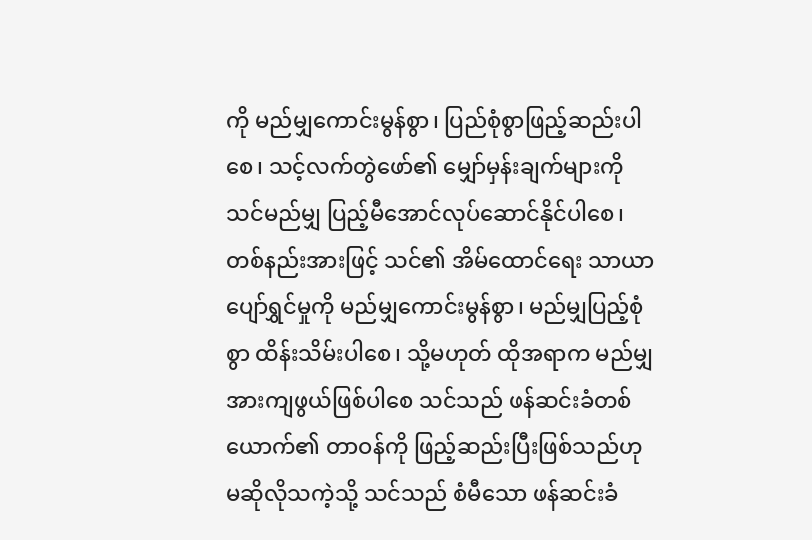ကို မည်မျှကောင်းမွန်စွာ၊ ပြည်စုံစွာဖြည့်ဆည်းပါစေ၊ သင့်လက်တွဲဖော်၏ မျှော်မှန်းချက်များကို သင်မည်မျှ ပြည့်မီအောင်လုပ်ဆောင်နိုင်ပါစေ၊ တစ်နည်းအားဖြင့် သင်၏ အိမ်ထောင်ရေး သာယာပျော်ရွှင်မှုကို မည်မျှကောင်းမွန်စွာ၊ မည်မျှပြည့်စုံစွာ ထိန်းသိမ်းပါစေ၊ သို့မဟုတ် ထိုအရာက မည်မျှအားကျဖွယ်ဖြစ်ပါစေ သင်သည် ဖန်ဆင်းခံတစ်ယောက်၏ တာဝန်ကို ဖြည့်ဆည်းပြီးဖြစ်သည်ဟု မဆိုလိုသကဲ့သို့ သင်သည် စံမီသော ဖန်ဆင်းခံ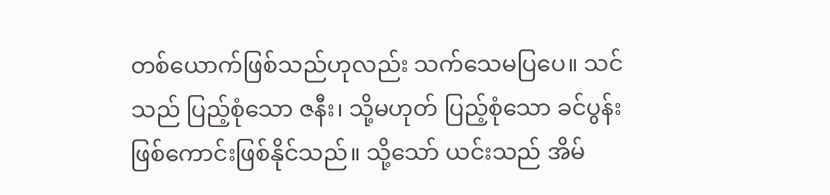တစ်ယောက်ဖြစ်သည်ဟုလည်း သက်သေမပြပေ။ သင်သည် ပြည့်စုံသော ဇနီး၊ သို့မဟုတ် ပြည့်စုံသော ခင်ပွန်းဖြစ်ကောင်းဖြစ်နိုင်သည်။ သို့သော် ယင်းသည် အိမ်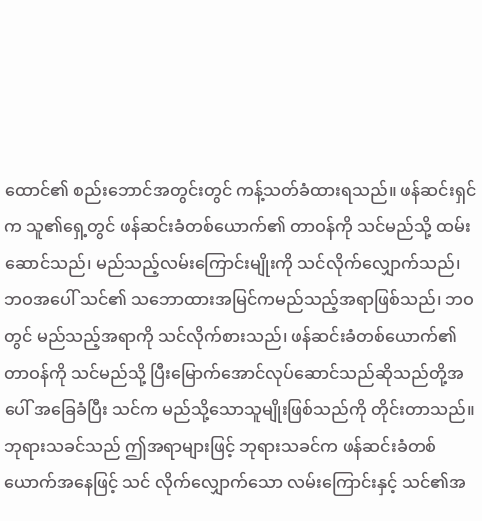ထောင်၏ စည်းဘောင်အတွင်းတွင် ကန့်သတ်ခံထားရသည်။ ဖန်ဆင်းရှင်က သူ၏ရှေ့တွင် ဖန်ဆင်းခံတစ်ယောက်၏ တာဝန်ကို သင်မည်သို့ ထမ်းဆောင်သည်၊ မည်သည့်လမ်းကြောင်းမျိုးကို သင်လိုက်လျှောက်သည်၊ ဘဝအပေါ် သင်၏ သဘောထားအမြင်ကမည်သည့်အရာဖြစ်သည်၊ ဘဝတွင် မည်သည့်အရာကို သင်လိုက်စားသည်၊ ဖန်ဆင်းခံတစ်ယောက်၏ တာဝန်ကို သင်မည်သို့ ပြီးမြောက်အောင်လုပ်ဆောင်သည်ဆိုသည်တို့အပေါ် အခြေခံပြီး သင်က မည်သို့သောသူမျိုးဖြစ်သည်ကို တိုင်းတာသည်။ ဘုရားသခင်သည် ဤအရာများဖြင့် ဘုရားသခင်က ဖန်ဆင်းခံတစ်ယောက်အနေဖြင့် သင် လိုက်လျှောက်သော လမ်းကြောင်းနှင့် သင်၏အ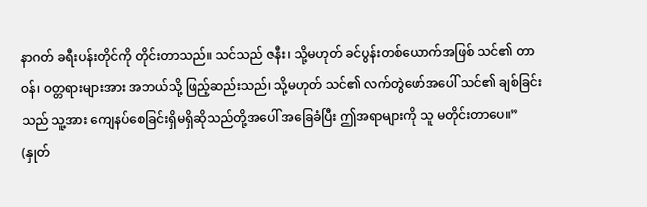နာဂတ် ခရီးပန်းတိုင်ကို တိုင်းတာသည်။ သင်သည် ဇနီး၊ သို့မဟုတ် ခင်ပွန်းတစ်ယောက်အဖြစ် သင်၏ တာဝန်၊ ဝတ္တရားများအား အဘယ်သို့ ဖြည့်ဆည်းသည်၊ သို့မဟုတ် သင်၏ လက်တွဲဖော်အပေါ် သင်၏ ချစ်ခြင်းသည် သူ့အား ကျေနပ်စေခြင်းရှိမရှိဆိုသည်တို့အပေါ် အခြေခံပြီး ဤအရာများကို သူ မတိုင်းတာပေ။” (နှုတ်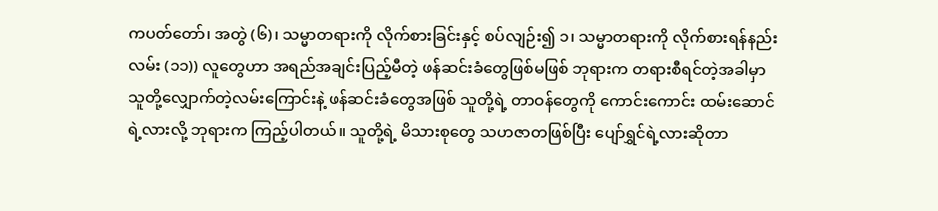ကပတ်တော်၊ အတွဲ (၆)၊ သမ္မာတရားကို လိုက်စားခြင်းနှင့် စပ်လျဉ်း၍ ၁၊ သမ္မာတရားကို လိုက်စားရန်နည်းလမ်း (၁၁)) လူတွေဟာ အရည်အချင်းပြည့်မီတဲ့ ဖန်ဆင်းခံတွေဖြစ်မဖြစ် ဘုရားက တရားစီရင်တဲ့အခါမှာ သူတို့လျှောက်တဲ့လမ်းကြောင်းနဲ့ ဖန်ဆင်းခံတွေအဖြစ် သူတို့ရဲ့ တာဝန်တွေကို ကောင်းကောင်း ထမ်းဆောင်ရဲ့လားလို့ ဘုရားက ကြည့်ပါတယ်။ သူတို့ရဲ့ မိသားစုတွေ သဟဇာတဖြစ်ပြီး ပျော်ရွှင်ရဲ့လားဆိုတာ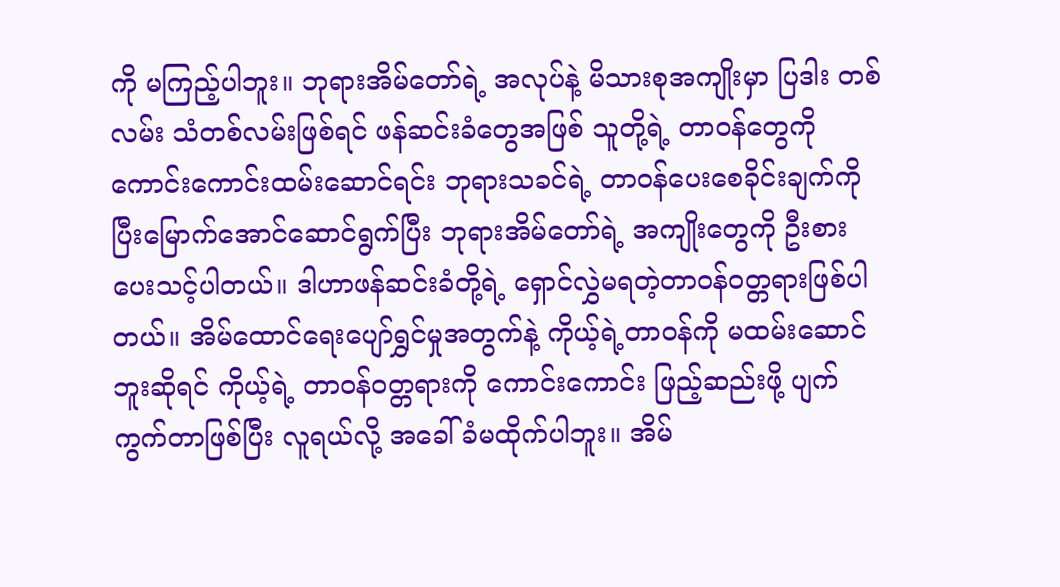ကို မကြည့်ပါဘူး။ ဘုရားအိမ်တော်ရဲ့ အလုပ်နဲ့ မိသားစုအကျိုးမှာ ပြဒါး တစ်လမ်း သံတစ်လမ်းဖြစ်ရင် ဖန်ဆင်းခံတွေအဖြစ် သူတို့ရဲ့ တာဝန်တွေကို ကောင်းကောင်းထမ်းဆောင်ရင်း ဘုရားသခင်ရဲ့ တာဝန်ပေးစေခိုင်းချက်ကို ပြီးမြောက်အောင်ဆောင်ရွက်ပြီး ဘုရားအိမ်တော်ရဲ့ အကျိုးတွေကို ဦးစားပေးသင့်ပါတယ်။ ဒါဟာဖန်ဆင်းခံတို့ရဲ့ ရှောင်လွှဲမရတဲ့တာဝန်ဝတ္တရားဖြစ်ပါတယ်။ အိမ်ထောင်ရေးပျော်ရွှင်မှုအတွက်နဲ့ ကိုယ့်ရဲ့တာဝန်ကို မထမ်းဆောင်ဘူးဆိုရင် ကိုယ့်ရဲ့ တာဝန်ဝတ္တရားကို ကောင်းကောင်း ဖြည့်ဆည်းဖို့ ပျက်ကွက်တာဖြစ်ပြီး လူရယ်လို့ အခေါ်ခံမထိုက်ပါဘူး။ အိမ်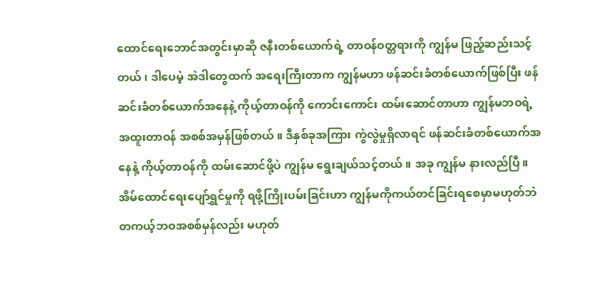ထောင်ရေးဘောင်အတွင်းမှာဆို ဇနီးတစ်ယောက်ရဲ့ တာဝန်ဝတ္တရားကို ကျွန်မ ဖြည့်ဆည်းသင့်တယ်၊ ဒါပေမဲ့ အဲဒါတွေထက် အရေးကြီးတာက ကျွန်မဟာ ဖန်ဆင်းခံတစ်ယောက်ဖြစ်ပြီး ဖန်ဆင်းခံတစ်ယောက်အနေနဲ့ ကိုယ့်တာဝန်ကို ကောင်းကောင်း ထမ်းဆောင်တာဟာ ကျွန်မဘဝရဲ့ အထူးတာဝန် အစစ်အမှန်ဖြစ်တယ်။ ဒီနှစ်ခုအကြား ကွဲလွဲမှုရှိလာရင် ဖန်ဆင်းခံတစ်ယောက်အနေနဲ့ ကိုယ့်တာဝန်ကို ထမ်းဆောင်ဖို့ပဲ ကျွန်မ ရွေးချယ်သင့်တယ်။ အခု ကျွန်မ နားလည်ပြီ။ အိမ်ထောင်ရေးပျော်ရွှင်မှုကို ရဖို့ကြိုးပမ်းခြင်းဟာ ကျွန်မကိုကယ်တင်ခြင်းရစေမှာမဟုတ်ဘဲ တကယ့်ဘဝအစစ်မှန်လည်း မဟုတ်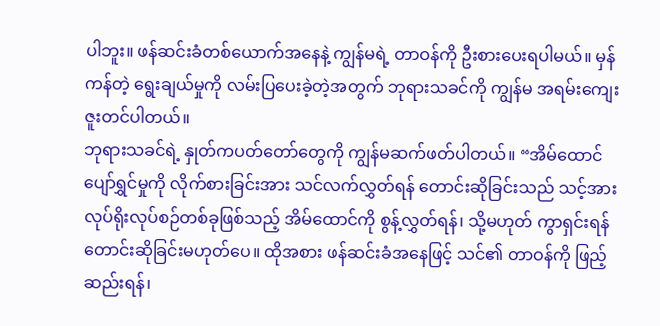ပါဘူး။ ဖန်ဆင်းခံတစ်ယောက်အနေနဲ့ ကျွန်မရဲ့ တာဝန်ကို ဦးစားပေးရပါမယ်။ မှန်ကန်တဲ့ ရွေးချယ်မှုကို လမ်းပြပေးခဲ့တဲ့အတွက် ဘုရားသခင်ကို ကျွန်မ အရမ်းကျေးဇူးတင်ပါတယ်။
ဘုရားသခင်ရဲ့ နှုတ်ကပတ်တော်တွေကို ကျွန်မဆက်ဖတ်ပါတယ်။ “အိမ်ထောင်ပျော်ရွှင်မှုကို လိုက်စားခြင်းအား သင်လက်လွှတ်ရန် တောင်းဆိုခြင်းသည် သင့်အား လုပ်ရိုးလုပ်စဉ်တစ်ခုဖြစ်သည့် အိမ်ထောင်ကို စွန့်လွှတ်ရန်၊ သို့မဟုတ် ကွာရှင်းရန် တောင်းဆိုခြင်းမဟုတ်ပေ။ ထိုအစား ဖန်ဆင်းခံအနေဖြင့် သင်၏ တာဝန်ကို ဖြည့်ဆည်းရန်၊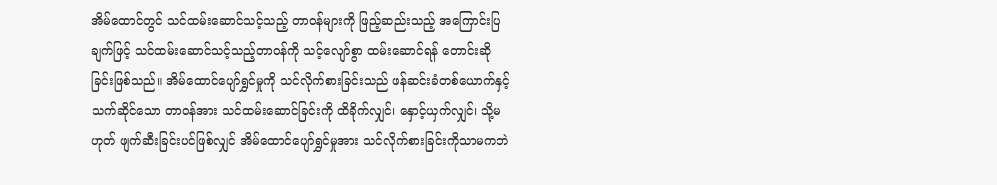အိမ်ထောင်တွင် သင်ထမ်းဆောင်သင့်သည့် တာဝန်များကို ဖြည့်ဆည်းသည့် အကြောင်းပြချက်ဖြင့် သင်ထမ်းဆောင်သင့်သည့်တာဝန်ကို သင့်လျော်စွာ ထမ်းဆောင်ရန် တောင်းဆိုခြင်းဖြစ်သည်။ အိမ်ထောင်ပျော်ရွှင်မှုကို သင်လိုက်စားခြင်းသည် ဖန်ဆင်းခံတစ်ယောက်နှင့် သက်ဆိုင်သော တာဝန်အား သင်ထမ်းဆောင်ခြင်းကို ထိခိုက်လျှင်၊ နှောင့်ယှက်လျှင်၊ သို့မဟုတ် ဖျက်ဆီးခြင်းပင်ဖြစ်လျှင် အိမ်ထောင်ပျော်ရွှင်မှုအား သင်လိုက်စားခြင်းကိုသာမကဘဲ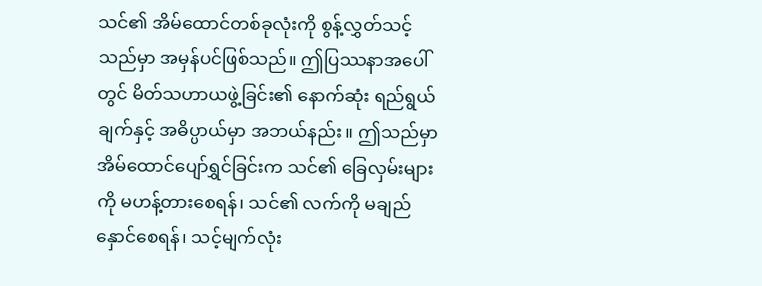သင်၏ အိမ်ထောင်တစ်ခုလုံးကို စွန့်လွှတ်သင့်သည်မှာ အမှန်ပင်ဖြစ်သည်။ ဤပြဿနာအပေါ်တွင် မိတ်သဟာယဖွဲ့ခြင်း၏ နောက်ဆုံး ရည်ရွယ်ချက်နှင့် အဓိပ္ပာယ်မှာ အဘယ်နည်း။ ဤသည်မှာ အိမ်ထောင်ပျော်ရွှင်ခြင်းက သင်၏ ခြေလှမ်းများကို မဟန့်တားစေရန်၊ သင်၏ လက်ကို မချည်နှောင်စေရန်၊ သင့်မျက်လုံး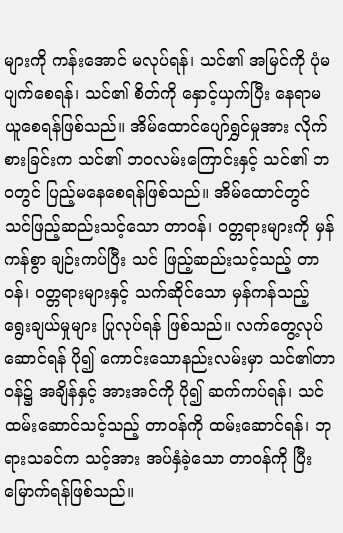များကို ကန်းအောင် မလုပ်ရန်၊ သင်၏ အမြင်ကို ပုံမပျက်စေရန်၊ သင်၏ စိတ်ကို နှောင့်ယှက်ပြီး နေရာမယူစေရန်ဖြစ်သည်။ အိမ်ထောင်ပျော်ရွှင်မှုအား လိုက်စားခြင်းက သင်၏ ဘဝလမ်းကြောင်းနှင့် သင်၏ ဘဝတွင် ပြည့်မနေစေရန်ဖြစ်သည်။ အိမ်ထောင်တွင် သင်ဖြည့်ဆည်းသင့်သော တာဝန်၊ ဝတ္တရားများကို မှန်ကန်စွာ ချဉ်းကပ်ပြီး သင် ဖြည့်ဆည်းသင့်သည့် တာဝန်၊ ဝတ္တရားများနှင့် သက်ဆိုင်သော မှန်ကန်သည့် ရွေးချယ်မှုများ ပြုလုပ်ရန် ဖြစ်သည်။ လက်တွေ့လုပ်ဆောင်ရန် ပို၍ ကောင်းသောနည်းလမ်းမှာ သင်၏တာဝန်၌ အချိန်နှင့် အားအင်ကို ပို၍ ဆက်ကပ်ရန်၊ သင်ထမ်းဆောင်သင့်သည့် တာဝန်ကို ထမ်းဆောင်ရန်၊ ဘုရားသခင်က သင့်အား အပ်နှံခဲ့သော တာဝန်ကို ပြီးမြောက်ရန်ဖြစ်သည်။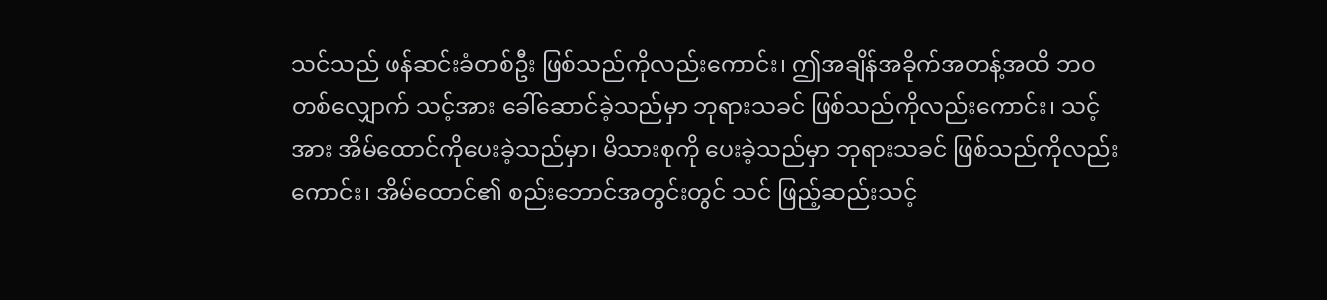သင်သည် ဖန်ဆင်းခံတစ်ဦး ဖြစ်သည်ကိုလည်းကောင်း၊ ဤအချိန်အခိုက်အတန့်အထိ ဘဝတစ်လျှောက် သင့်အား ခေါ်ဆောင်ခဲ့သည်မှာ ဘုရားသခင် ဖြစ်သည်ကိုလည်းကောင်း၊ သင့်အား အိမ်ထောင်ကိုပေးခဲ့သည်မှာ၊ မိသားစုကို ပေးခဲ့သည်မှာ ဘုရားသခင် ဖြစ်သည်ကိုလည်းကောင်း၊ အိမ်ထောင်၏ စည်းဘောင်အတွင်းတွင် သင် ဖြည့်ဆည်းသင့်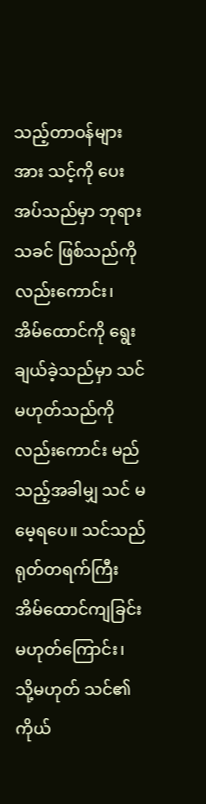သည့်တာဝန်များအား သင့်ကို ပေးအပ်သည်မှာ ဘုရားသခင် ဖြစ်သည်ကိုလည်းကောင်း၊ အိမ်ထောင်ကို ရွေးချယ်ခဲ့သည်မှာ သင်မဟုတ်သည်ကိုလည်းကောင်း မည်သည့်အခါမျှ သင် မမေ့ရပေ။ သင်သည် ရုတ်တရက်ကြီးအိမ်ထောင်ကျခြင်းမဟုတ်ကြောင်း၊ သို့မဟုတ် သင်၏ ကိုယ်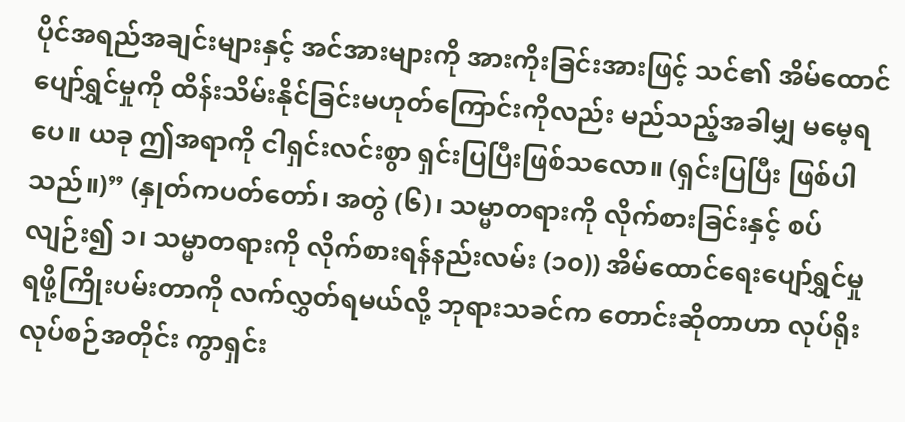ပိုင်အရည်အချင်းများနှင့် အင်အားများကို အားကိုးခြင်းအားဖြင့် သင်၏ အိမ်ထောင်ပျော်ရွှင်မှုကို ထိန်းသိမ်းနိုင်ခြင်းမဟုတ်ကြောင်းကိုလည်း မည်သည့်အခါမျှ မမေ့ရပေ။ ယခု ဤအရာကို ငါရှင်းလင်းစွာ ရှင်းပြပြီးဖြစ်သလော။ (ရှင်းပြပြီး ဖြစ်ပါသည်။)” (နှုတ်ကပတ်တော်၊ အတွဲ (၆)၊ သမ္မာတရားကို လိုက်စားခြင်းနှင့် စပ်လျဉ်း၍ ၁၊ သမ္မာတရားကို လိုက်စားရန်နည်းလမ်း (၁၀)) အိမ်ထောင်ရေးပျော်ရွှင်မှု ရဖို့ကြိုးပမ်းတာကို လက်လွှတ်ရမယ်လို့ ဘုရားသခင်က တောင်းဆိုတာဟာ လုပ်ရိုးလုပ်စဉ်အတိုင်း ကွာရှင်း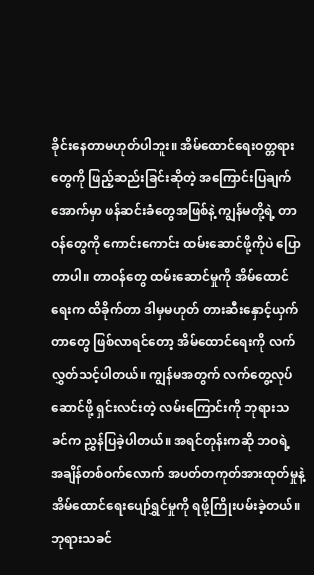ခိုင်းနေတာမဟုတ်ပါဘူး။ အိမ်ထောင်ရေးဝတ္တရားတွေကို ဖြည့်ဆည်းခြင်းဆိုတဲ့ အကြောင်းပြချက်အောက်မှာ ဖန်ဆင်းခံတွေအဖြစ်နဲ့ ကျွန်မတို့ရဲ့ တာဝန်တွေကို ကောင်းကောင်း ထမ်းဆောင်ဖို့ကိုပဲ ပြောတာပါ။ တာဝန်တွေ ထမ်းဆောင်မှုကို အိမ်ထောင်ရေးက ထိခိုက်တာ ဒါမှမဟုတ် တားဆီးနှောင့်ယှက်တာတွေ ဖြစ်လာရင်တော့ အိမ်ထောင်ရေးကို လက်လွှတ်သင့်ပါတယ်။ ကျွန်မအတွက် လက်တွေ့လုပ်ဆောင်ဖို့ ရှင်းလင်းတဲ့ လမ်းကြောင်းကို ဘုရားသခင်က ညွှန်ပြခဲ့ပါတယ်။ အရင်တုန်းကဆို ဘဝရဲ့ အချိန်တစ်ဝက်လောက် အပတ်တကုတ်အားထုတ်မှုနဲ့ အိမ်ထောင်ရေးပျော်ရွှင်မှုကို ရဖို့ကြိုးပမ်းခဲ့တယ်။ ဘုရားသခင်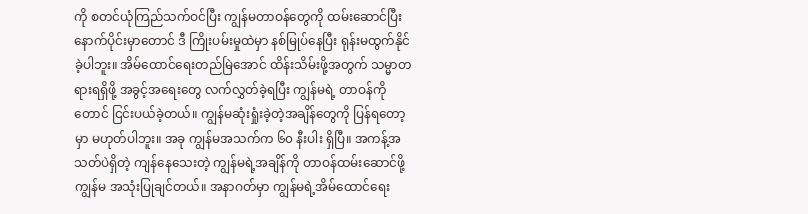ကို စတင်ယုံကြည်သက်ဝင်ပြီး ကျွန်မတာဝန်တွေကို ထမ်းဆောင်ပြီးနောက်ပိုင်းမှာတောင် ဒီ ကြိုးပမ်းမှုထဲမှာ နစ်မြုပ်နေပြီး ရုန်းမထွက်နိုင်ခဲ့ပါဘူး။ အိမ်ထောင်ရေးတည်မြဲအောင် ထိန်းသိမ်းဖို့အတွက် သမ္မာတရားရရှိဖို့ အခွင့်အရေးတွေ လက်လွှတ်ခဲ့ရပြီး ကျွန်မရဲ့ တာဝန်ကိုတောင် ငြင်းပယ်ခဲ့တယ်။ ကျွန်မဆုံးရှုံးခဲ့တဲ့အချိန်တွေကို ပြန်ရတော့မှာ မဟုတ်ပါဘူး။ အခု ကျွန်မအသက်က ၆၀ နီးပါး ရှိပြီ။ အကန့်အသတ်ပဲရှိတဲ့ ကျန်နေသေးတဲ့ ကျွန်မရဲ့အချိန်ကို တာဝန်ထမ်းဆောင်ဖို့ ကျွန်မ အသုံးပြုချင်တယ်။ အနာဂတ်မှာ ကျွန်မရဲ့အိမ်ထောင်ရေး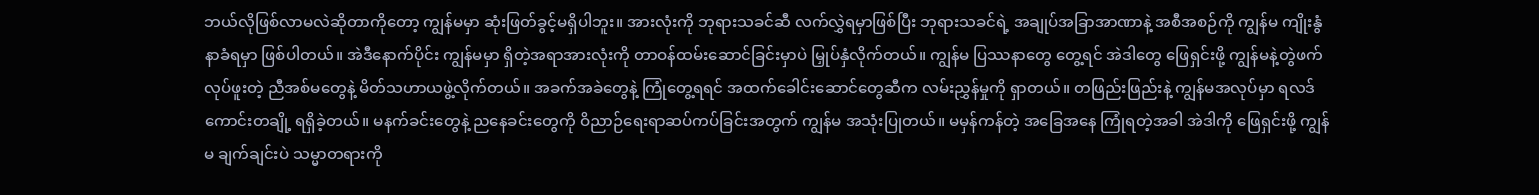ဘယ်လိုဖြစ်လာမလဲဆိုတာကိုတော့ ကျွန်မမှာ ဆုံးဖြတ်ခွင့်မရှိပါဘူး။ အားလုံးကို ဘုရားသခင်ဆီ လက်လွှဲရမှာဖြစ်ပြီး ဘုရားသခင်ရဲ့ အချုပ်အခြာအာဏာနဲ့ အစီအစဉ်ကို ကျွန်မ ကျိုးနွံနာခံရမှာ ဖြစ်ပါတယ်။ အဲဒီနောက်ပိုင်း ကျွန်မမှာ ရှိတဲ့အရာအားလုံးကို တာဝန်ထမ်းဆောင်ခြင်းမှာပဲ မြှုပ်နှံလိုက်တယ်။ ကျွန်မ ပြဿနာတွေ တွေ့ရင် အဲဒါတွေ ဖြေရှင်းဖို့ ကျွန်မနဲ့တွဲဖက်လုပ်ဖူးတဲ့ ညီအစ်မတွေနဲ့ မိတ်သဟာယဖွဲ့လိုက်တယ်။ အခက်အခဲတွေနဲ့ ကြုံတွေ့ရရင် အထက်ခေါင်းဆောင်တွေဆီက လမ်းညွှန်မှုကို ရှာတယ်။ တဖြည်းဖြည်းနဲ့ ကျွန်မအလုပ်မှာ ရလဒ်ကောင်းတချို့ ရရှိခဲ့တယ်။ မနက်ခင်းတွေနဲ့ ညနေခင်းတွေကို ဝိညာဉ်ရေးရာဆပ်ကပ်ခြင်းအတွက် ကျွန်မ အသုံးပြုတယ်။ မမှန်ကန်တဲ့ အခြေအနေ ကြုံရတဲ့အခါ အဲဒါကို ဖြေရှင်းဖို့ ကျွန်မ ချက်ချင်းပဲ သမ္မာတရားကို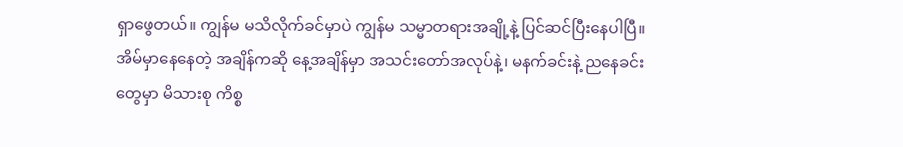ရှာဖွေတယ်။ ကျွန်မ မသိလိုက်ခင်မှာပဲ ကျွန်မ သမ္မာတရားအချို့နဲ့ ပြင်ဆင်ပြီးနေပါပြီ။ အိမ်မှာနေနေတဲ့ အချိန်ကဆို နေ့အချိန်မှာ အသင်းတော်အလုပ်နဲ့၊ မနက်ခင်းနဲ့ ညနေခင်းတွေမှာ မိသားစု ကိစ္စ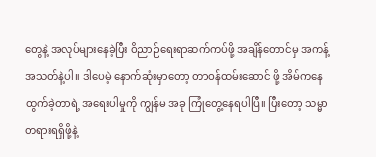တွေနဲ့ အလုပ်များနေခဲ့ပြီး ဝိညာဉ်ရေးရာဆက်ကပ်ဖို့ အချိန်တောင်မှ အကန့်အသတ်နဲ့ပါ။ ဒါပေမဲ့ နောက်ဆုံးမှာတော့ တာဝန်ထမ်းဆောင် ဖို့ အိမ်ကနေထွက်ခဲ့တာရဲ့ အရေးပါမှုကို ကျွန်မ အခု ကြုံတွေ့နေရပါပြီ။ ပြီးတော့ သမ္မာတရားရရှိဖို့နဲ့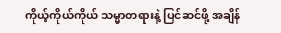ကိုယ့်ကိုယ်ကိုယ် သမ္မာတရားနဲ့ ပြင်ဆင်ဖို့ အချိန်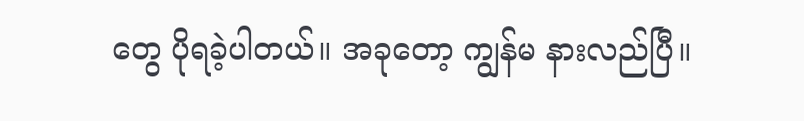တွေ ပိုရခဲ့ပါတယ်။ အခုတော့ ကျွန်မ နားလည်ပြီ။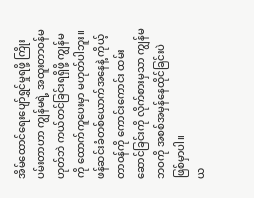အိမ်ထောင်ရေးပျော်ရွှင်မှုရဖို့ ကြိုးပမ်းတာဟာ ကျွန်မရဲ့ အထူးတာဝန်မဟုတ်ဘဲ ကယ်တင်ခြင်းရရှိဖို့ ကျွန်မကို ထောက်ကူပေးမှာ မဟုတ်ပါဘူး။ ဖန်ဆင်းခံတစ်ယောက်အနေနဲ့ ကိုယ့်တာဝန်ကို ကောင်းကောင်း ထမ်းဆောင်ခြင်းကို လိုက်စားမှသာ ကျွန်မဘဝကို အစစ်အမှန်နေထိုင်ခြင်းပဲ ဖြစ်မှာပါ။
ယ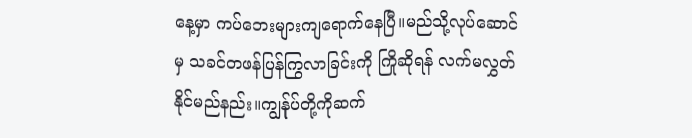နေ့မှာ ကပ်ဘေးများကျရောက်နေပြီ။မည်သို့လုပ်ဆောင်မှ သခင်တဖန်ပြန်ကြွလာခြင်းကို ကြိုဆိုရန် လက်မလွှတ်နိုင်မည်နည်း။ကျွန်ုပ်တို့ကိုဆက်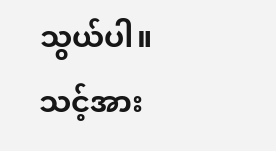သွယ်ပါ။သင့်အား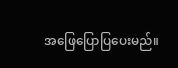အဖြေပြောပြပေးမည်။